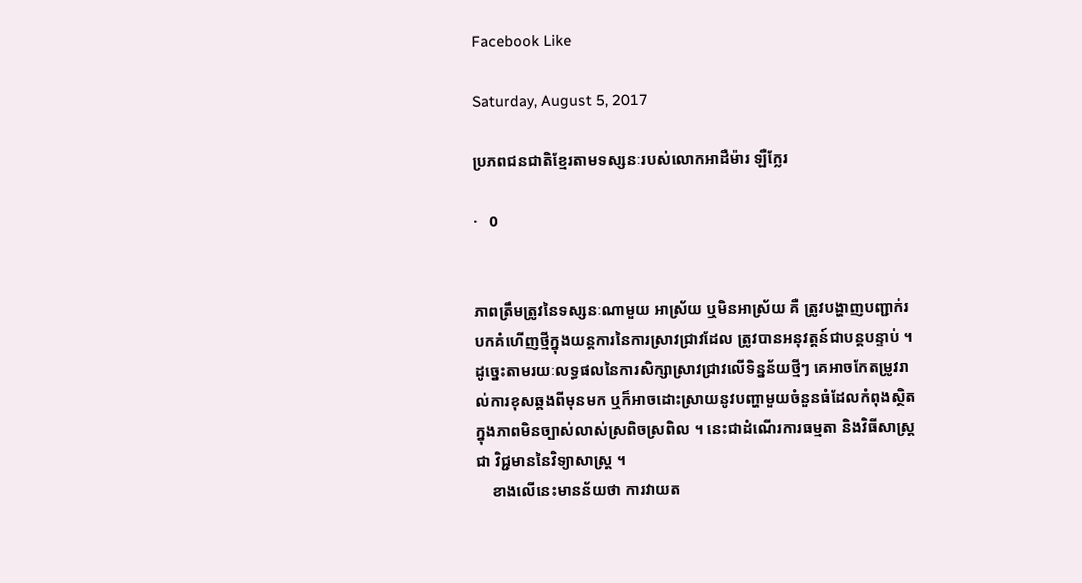Facebook Like

Saturday, August 5, 2017

ប្រភពជនជាតិខ្មែរតាមទស្សនៈរបស់លោកអាដឺម៉ារ ឡឺក្លែរ

·   0


ភាពត្រឹមត្រូវនៃទស្សនៈណាមួយ អាស្រ័យ ឬមិនអាស្រ័យ គឺ ត្រូវបង្ហាញបញ្ជាក់របកគំហើញថ្មីក្នុងយន្តការនៃការស្រាវជ្រាវដែល ត្រូវបានអនុវត្តន៍ជាបន្តបន្ទាប់ ។ ដូច្នេះតាមរយៈលទ្ធផលនៃការសិក្សាស្រាវជ្រាវលើទិន្នន័យថ្មីៗ គេអាចកែតម្រូវរាល់ការខុសឆ្គងពីមុនមក ឬក៏អាចដោះស្រាយនូវបញ្ហាមួយចំនួនធំដែលកំពុងស្ថិតក្នុងភាពមិនច្បាស់លាស់ស្រពិចស្រពិល ។ នេះជាដំណើរការធម្មតា និងវិធីសាស្ត្រជា វិជ្ជមាននៃវិទ្យាសាស្ត្រ ។
    ខាងលើនេះមានន័យថា ការវាយត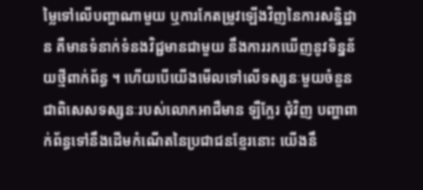ម្លៃទៅលើបញ្ហាណាមួយ ឬការកែតម្រូវឡើងវិញនៃការសន្និដ្ឋាន គឺមានទំនាក់ទំនងវិជ្ជមានជាមួយ នឹងការរកឃើញនូវទិន្នន័យថ្មីពាក់ព័ន្ធ ។ ហើយបើយើងមើលទៅលើទស្សនៈមួយចំនួន ជាពិសេសទស្សនៈរបស់លោកអាជឺមាន ឡឺក្លែរ ជុំវិញ បញ្ហាពាក់ព័ន្ធទៅនឹងដើមកំណើតនៃប្រជាជនខ្មែរនោះ យើងនឹ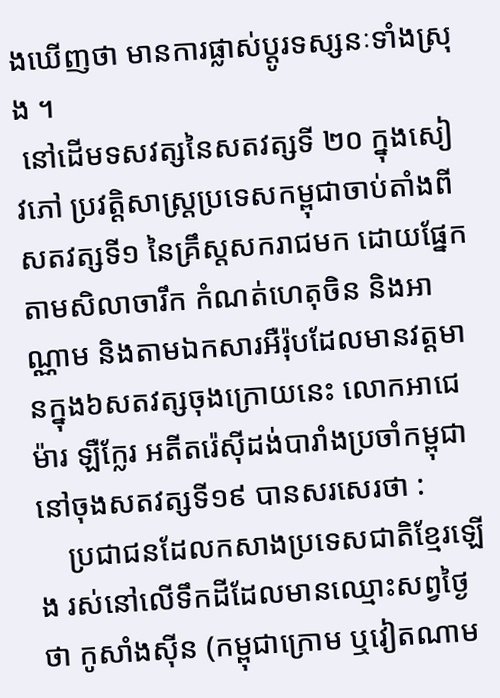ងឃើញថា មានការផ្លាស់ប្តូរទស្សនៈទាំងស្រុង ។
 នៅដើមទសវត្សនៃសតវត្សទី ២០ ក្នុងសៀវភៅ ប្រវត្តិសាស្ត្រប្រទេសកម្ពុជាចាប់តាំងពីសតវត្សទី១ នៃគ្រឹស្តសករាជមក ដោយផ្នែក តាមសិលាចារឹក កំណត់ហេតុចិន និងអាណ្ណាម និងតាមឯកសារអឺរ៉ុបដែលមានវត្តមានក្នុង៦សតវត្សចុងក្រោយនេះ លោកអាជេម៉ារ ឡឺក្លែរ អតីតរ៉េស៊ីដង់បារាំងប្រចាំកម្ពុជានៅចុងសតវត្សទី១៩ បានសរសេរថា :
    ប្រជាជនដែលកសាងប្រទេសជាតិខ្មែរឡើង រស់នៅលើទឹកដីដែលមានឈ្មោះសព្វថ្ងៃថា កូសាំងស៊ីន (កម្ពុជាក្រោម ឬវៀតណាម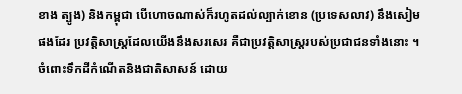ខាង ត្បូង) និងកម្ពុជា បើហោចណាស់ក៏រហូតដល់ល្បាក់ខោន (ប្រទេសលាវ) នឹងសៀមផងដែរ ប្រវត្តិសាស្ត្រដែលយើងនឹងសរសេរ គឺជាប្រវត្តិសាស្ត្ររបស់ប្រជាជនទាំងនោះ ។
ចំពោះទឹកដីកំណើតនិងជាតិសាសន៍ ដោយ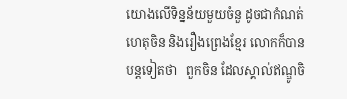យោងលើទិន្នន័យមួយចំនួ ដូចជាកំណត់ហេតុចិន និងរឿងព្រេងខ្មែរ លោកក៏បានបន្តទៀតថា   ពួកចិន ដែលស្គាល់ឥណ្ឌូចិ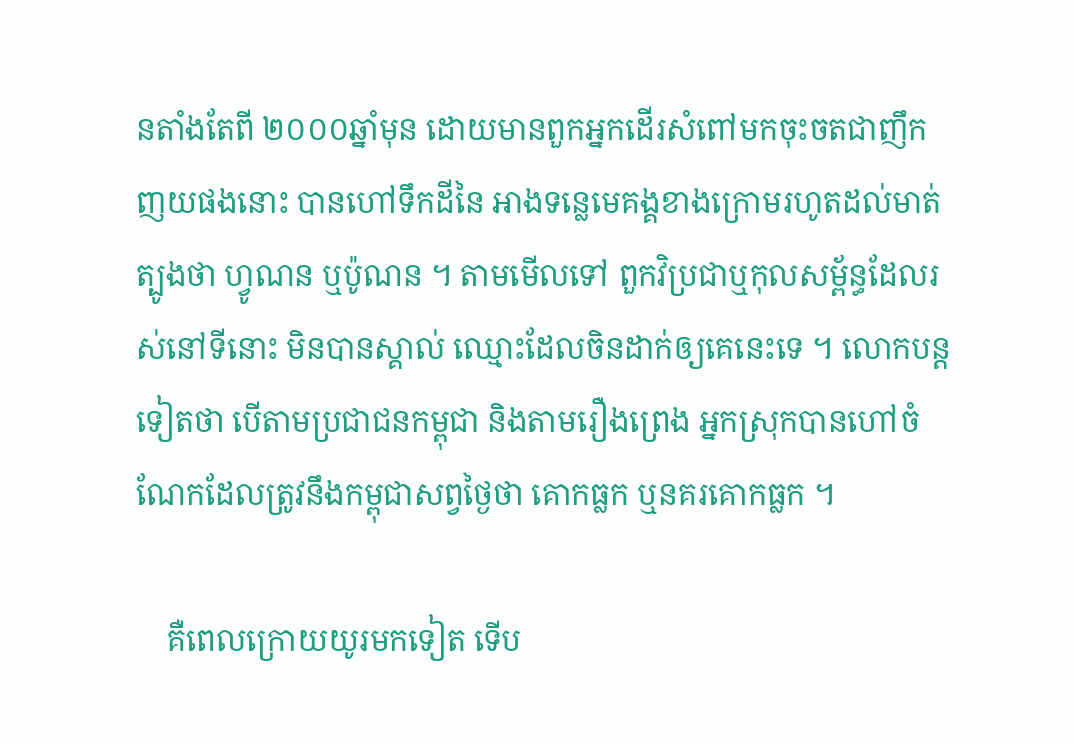នតាំងតែពី ២០០០ឆ្នាំមុន ដោយមានពួកអ្នកដើរសំពៅមកចុះចតជាញឹកញយផងនោះ បានហៅទឹកដីនៃ អាងទន្លេមេគង្គខាងក្រោមរហូតដល់មាត់ត្បូងថា ហ្វូណន ឬប៉ូណន ។ តាមមើលទៅ ពួកវិប្រជាឬកុលសម្ព័ន្ធដែលរស់នៅទីនោះ មិនបានស្គាល់ ឈ្មោះដែលចិនដាក់ឲ្យគេនេះទេ ។ លោកបន្តទៀតថា បើតាមប្រជាជនកម្ពុជា និងតាមរឿងព្រេង អ្នកស្រុកបានហៅចំណែកដែលត្រូវនឹងកម្ពុជាសព្វថ្ងៃថា គោកធ្លក ឬនគរគោកធ្លក ។

    គឺពេលក្រោយយូរមកទៀត ទើប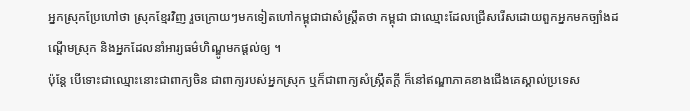អ្នកស្រុកប្រែហៅថា ស្រុកខ្មែរវិញ រួចក្រោយៗមកទៀតហៅកម្ពុជាជាសំស្ត្រឹតថា កម្ពុជា ជាឈ្មោះដែលជ្រើសរើសដោយពួកអ្នកមកច្បាំងដណ្តើមស្រុក និងអ្នកដែលនាំអារ្យធម៌ហិណ្ឌូមកផ្តល់ឲ្យ ។
ប៉ុន្តែ បើទោះជាឈ្មោះនោះជាពាក្យចិន ជាពាក្យរបស់អ្នកស្រុក ឬក៏ជាពាក្យសំស្ក្រឹតក្តី ក៏នៅឥណ្ឌាភាគខាងជើងគេស្គាល់ប្រទេស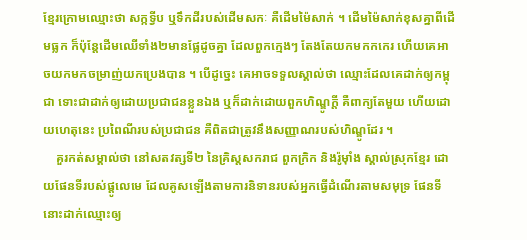ខ្មែរក្រោមឈ្មោះថា សក្កទ្វីប ឬទឹកដីរបស់ដើមសកៈ គឺដើមម៉ៃសាក់ ។ ដើមម៉ៃសាក់ខុសគ្នាពីដើមធ្លក ក៏ប៉ុន្តែដើមឈើទាំង២មានផ្លែដូចគ្នា ដែលពួកក្មេងៗ តែងតែយកមកកកេរ ហើយគេអាចយកមកចម្រាញ់យកប្រេងបាន ។ បើដូច្នេះ គេអាចទទួលស្គាល់ថា ឈ្មោះដែលគេដាក់ឲ្យកម្ពុជា ទោះជាដាក់ឲ្យដោយប្រជាជនខ្លួនឯង ឬក៏ដាក់ដោយពួកហិណ្ឌូក្តី គឺពាក្យតែមួយ ហើយដោយហេតុនេះ ប្រពៃណីរបស់ប្រជាជន គឺពិតជាត្រូវនឹងសញ្ញាណរបស់ហិណ្ឌូដែរ ។
    គួរកត់សម្គាល់ថា នៅសតវត្សទី២ នៃគ្រិស្តសករាជ ពួកក្រិក និងរ៉ូម៉ាំង ស្គាល់ស្រុកខ្មែរ ដោយផែនទីរបស់ផ្តូលេមេ ដែលគូសឡើងតាមការនិទានរបស់អ្នកធ្វើដំណើរតាមសមុទ្រ ផែនទីនោះដាក់ឈ្មោះឲ្យ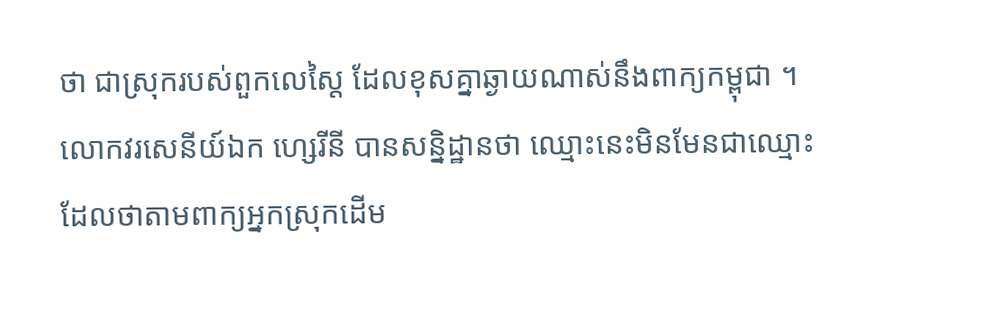ថា ជាស្រុករបស់ពួកលេស្តៃ ដែលខុសគ្នាឆ្ងាយណាស់នឹងពាក្យកម្ពុជា ។ លោកវរសេនីយ៍ឯក ហ្សេរីនី បានសន្និដ្ឋានថា ឈ្មោះនេះមិនមែនជាឈ្មោះដែលថាតាមពាក្យអ្នកស្រុកដើម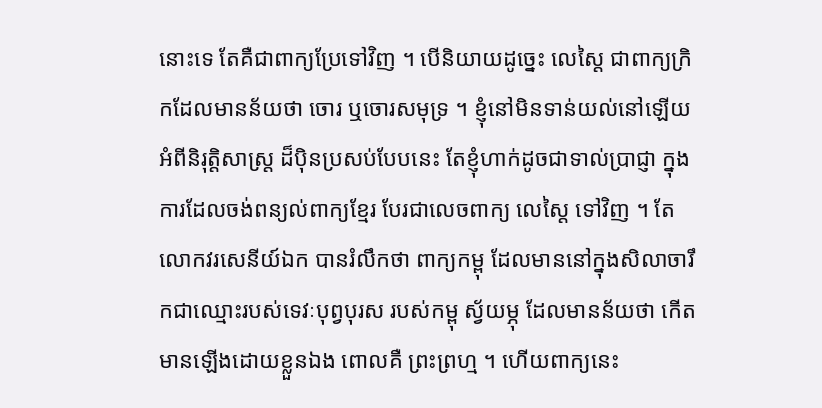នោះទេ តែគឺជាពាក្យប្រែទៅវិញ ។ បើនិយាយដូច្នេះ លេស្តៃ ជាពាក្យក្រិកដែលមានន័យថា ចោរ ឬចោរសមុទ្រ ។ ខ្ញុំនៅមិនទាន់យល់នៅឡើយអំពីនិរុត្តិសាស្ត្រ ដ៏ប៉ិនប្រសប់បែបនេះ តែខ្ញុំហាក់ដូចជាទាល់ប្រាជ្ញា ក្នុងការដែលចង់ពន្យល់ពាក្យខ្មែរ បែរជាលេចពាក្យ លេស្តៃ ទៅវិញ ។ តែលោកវរសេនីយ៍ឯក បានរំលឹកថា ពាក្យកម្ពុ ដែលមាននៅក្នុងសិលាចារឹកជាឈ្មោះរបស់ទេវៈបុព្វបុរស របស់កម្ពុ ស្វ័យម្ភុ ដែលមានន័យថា កើតមានឡើងដោយខ្លួនឯង ពោលគឺ ព្រះព្រហ្ម ។ ហើយពាក្យនេះ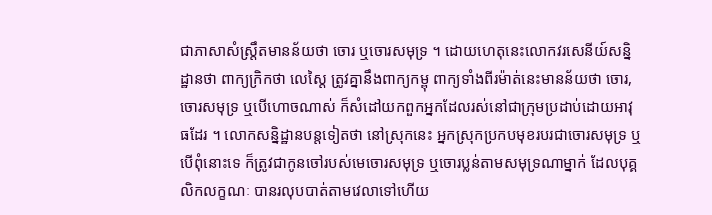ជាភាសាសំស្រឹ្តតមានន័យថា ចោរ ឬចោរសមុទ្រ ។ ដោយហេតុនេះលោកវរសេនីយ៍សន្និដ្ឋានថា ពាក្យក្រិកថា លេស្តៃ ត្រូវគ្នានឹងពាក្យកម្ពុ ពាក្យទាំងពីរម៉ាត់នេះមានន័យថា ចោរ, ចោរសមុទ្រ ឬបើហោចណាស់ ក៏សំដៅយកពួកអ្នកដែលរស់នៅជាក្រុមប្រដាប់ដោយអាវុធដែរ ។ លោកសន្និដ្ឋានបន្តទៀតថា នៅស្រុកនេះ អ្នកស្រុកប្រកបមុខរបរជាចោរសមុទ្រ ឬបើពុំនោះទេ ក៏ត្រូវជាកូនចៅរបស់មេចោរសមុទ្រ ឬចោរប្លន់តាមសមុទ្រណាម្នាក់ ដែលបុគ្គលិកលក្ខណៈ បានរលុបបាត់តាមវេលាទៅហើយ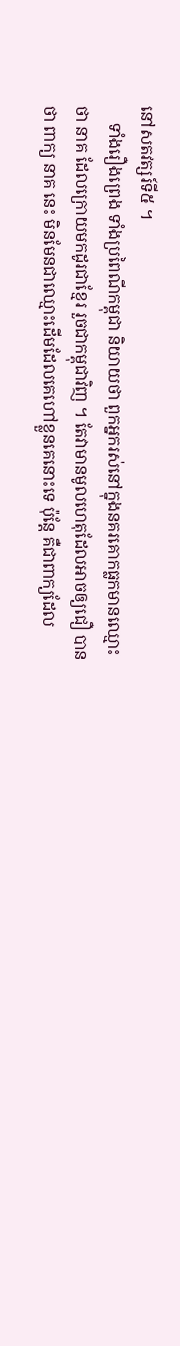នៅសតវត្សរ៍ទី៥ ។
    ទាំងរឿងព្រេង ទាំងប្រពៃណីកម្ពុជា និយាយថា ពួកអ្នករស់នៅក្នុងនគរគោកធ្លកមានឈ្មោះថា នាគ ដែលក្រោយមកដូរជាខ្មែរ រួចជាកម្ពុជាវិញ ។ តែវាមានមូលហេតុដែលអាចឲ្យជឿ បានថា ពាក្យ នាគ នេះ មិនមែនជាឈ្មោះដើមដែលគេហៅខ្លួនគេនោះទេ ប៉ុន្តែ គឺជាពាក្យដែល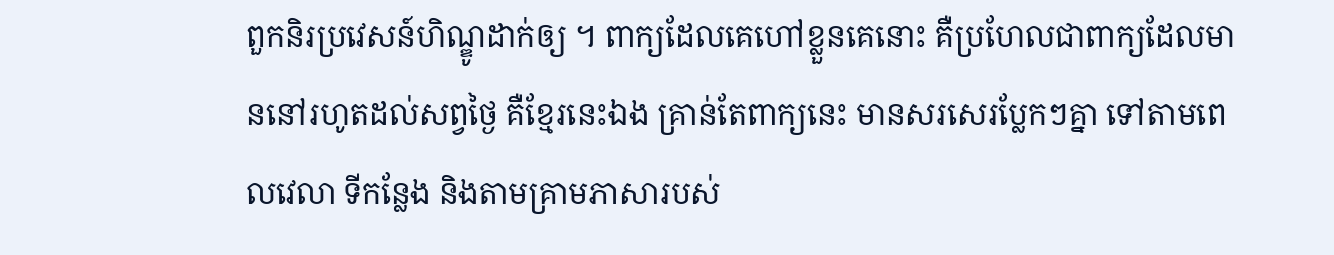ពួកនិរប្រវេសន៍ហិណ្ឌូដាក់ឲ្យ ។ ពាក្យដែលគេហៅខ្លួនគេនោះ គឺប្រហែលជាពាក្យដែលមាននៅរហូតដល់សព្វថ្ងៃ គឺខ្មែរនេះឯង គ្រាន់តែពាក្យនេះ មានសរសេរប្លែកៗគ្នា ទៅតាមពេលវេលា ទីកន្លែង និងតាមគ្រាមភាសារបស់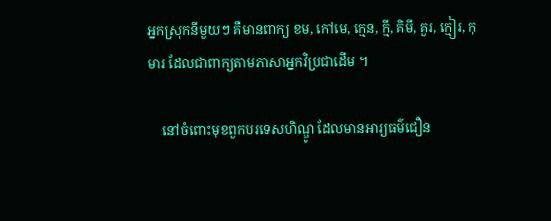អ្នកស្រុកនីមួយៗ គឺមានពាក្យ ខម, កៅមេ, ក្មេន, ក្មី, គិមី, គួរ, ក្មៀរ, កុមារ ដែលជាពាក្យតាមភាសាអ្នកវិប្រជាដើម ។

    នៅចំពោះមុខពួកបរទេសហិណ្ឌូ ដែលមានអារ្យធម៌ជឿន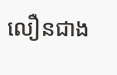លឿនជាង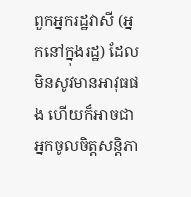ពួកអ្នករដ្ឋវាសី (អ្នកនៅក្នុងរដ្ឋ) ដែលមិនសូវមានអាវុធផង ហើយក៏អាចជាអ្នកចូលចិត្តសន្តិភា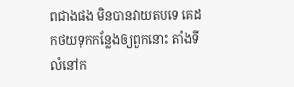ពជាងផង មិនបានវាយតបទេ គេដកថយទុកកន្លែងឲ្យពួកនោះ តាំងទីលំនៅក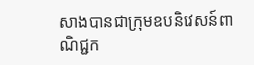សាងបានជាក្រុមឧបនិវេសន៍ពាណិជ្ជក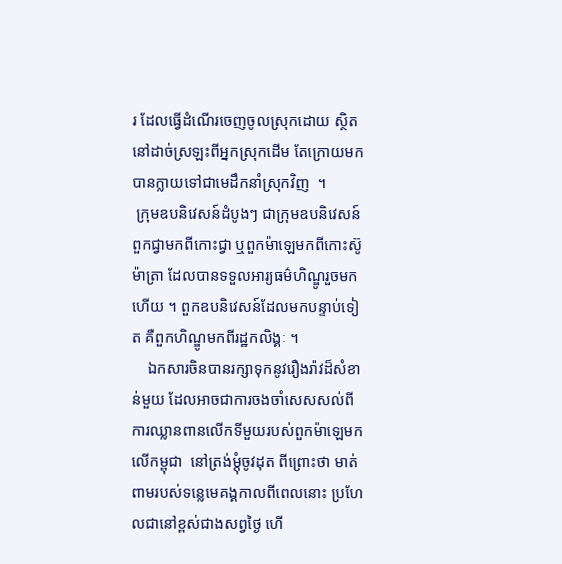រ ដែលធ្វើដំណើរចេញចូលស្រុកដោយ ស្ថិតនៅដាច់ស្រឡះពីអ្នកស្រុកដើម តែក្រោយមកបានក្លាយទៅជាមេដឹកនាំស្រុកវិញ  ។
 ក្រុមឧបនិវេសន៍ដំបូងៗ ជាក្រុមឧបនិវេសន៍ពួកជ្វាមកពីកោះជ្វា ឬពួកម៉ាឡេមកពីកោះស៊ូម៉ាត្រា ដែលបានទទួលអារ្យធម៌ហិណ្ឌូរួចមកហើយ ។ ពួកឧបនិវេសន៍ដែលមកបន្ទាប់ទៀត គឺពួកហិណ្ឌូមកពីរដ្ឋកលិង្គៈ ។
    ឯកសារចិនបានរក្សាទុកនូវរឿងរ៉ាវដ៏សំខាន់មួយ ដែលអាចជាការចងចាំសេសសល់ពីការឈ្លានពានលើកទីមួយរបស់ពួកម៉ាឡេមកលើកម្ពុជា  នៅត្រង់ម្តុំចូវដុត ពីព្រោះថា មាត់ពាមរបស់ទន្លេមេគង្គកាលពីពេលនោះ ប្រហែលជានៅខ្ពស់ជាងសព្វថ្ងៃ ហើ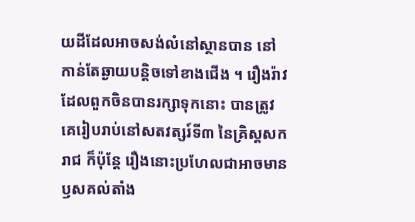យដីដែលអាចសង់លំនៅស្ថានបាន នៅកាន់តែឆ្ងាយបន្តិចទៅខាងជើង ។ រឿងរ៉ាវដែលពួកចិនបានរក្សាទុកនោះ បានត្រូវគេរៀបរាប់នៅសតវត្សរ៍ទី៣ នៃគ្រិស្តសករាជ ក៏ប៉ុន្តែ រឿងនោះប្រហែលជាអាចមានឫសគល់តាំង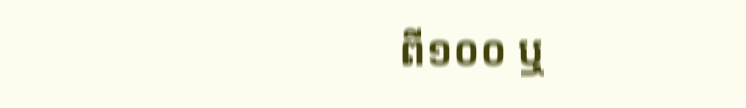ពី១០០ ឬ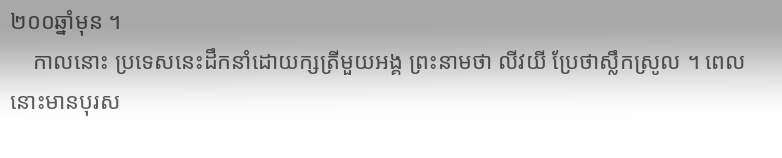២០០ឆ្នាំមុន ។
    កាលនោះ ប្រទេសនេះដឹកនាំដោយក្សត្រីមួយអង្គ ព្រះនាមថា លីវយី ប្រែថាស្លឹកស្រូល ។ ពេលនោះមានបុរស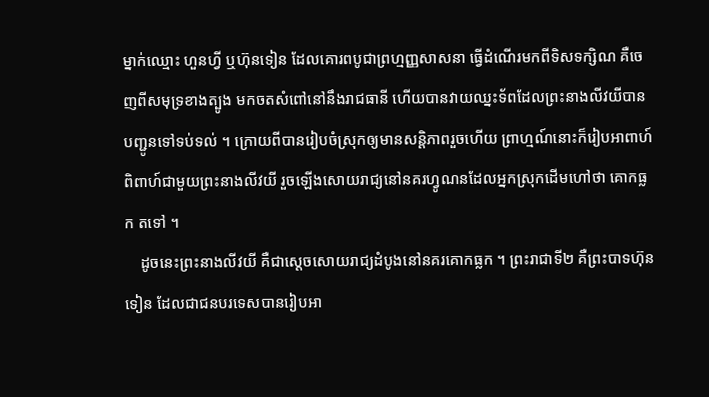ម្នាក់ឈ្មោះ ហួនហ្វី ឬហ៊ុនទៀន ដែលគោរពបូជាព្រហ្មញ្ញសាសនា ធ្វើដំណើរមកពីទិសទក្សិណ គឺចេញពីសមុទ្រខាងត្បូង មកចតសំពៅនៅនឹងរាជធានី ហើយបានវាយឈ្នះទ័ពដែលព្រះនាងលីវយីបានបញ្ជូនទៅទប់ទល់ ។ ក្រោយពីបានរៀបចំស្រុកឲ្យមានសន្តិភាពរួចហើយ ព្រាហ្មណ៍នោះក៏រៀបអាពាហ៍ពិពាហ៍ជាមួយព្រះនាងលីវយី រួចឡើងសោយរាជ្យនៅនគរហ្វូណនដែលអ្នកស្រុកដើមហៅថា គោកធ្លក តទៅ ។
    ដូចនេះព្រះនាងលីវយី គឺជាស្តេចសោយរាជ្យដំបូងនៅនគរគោកធ្លក ។ ព្រះរាជាទី២ គឺព្រះបាទហ៊ុនទៀន ដែលជាជនបរទេសបានរៀបអា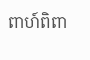ពាហ៍ពិពា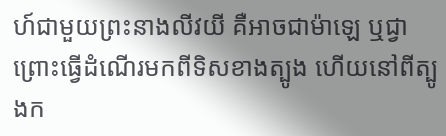ហ៍ជាមួយព្រះនាងលីវយី គឺអាចជាម៉ាឡេ ឬជ្វា ព្រោះធ្វើដំណើរមកពីទិសខាងត្បូង ហើយនៅពីត្បូងក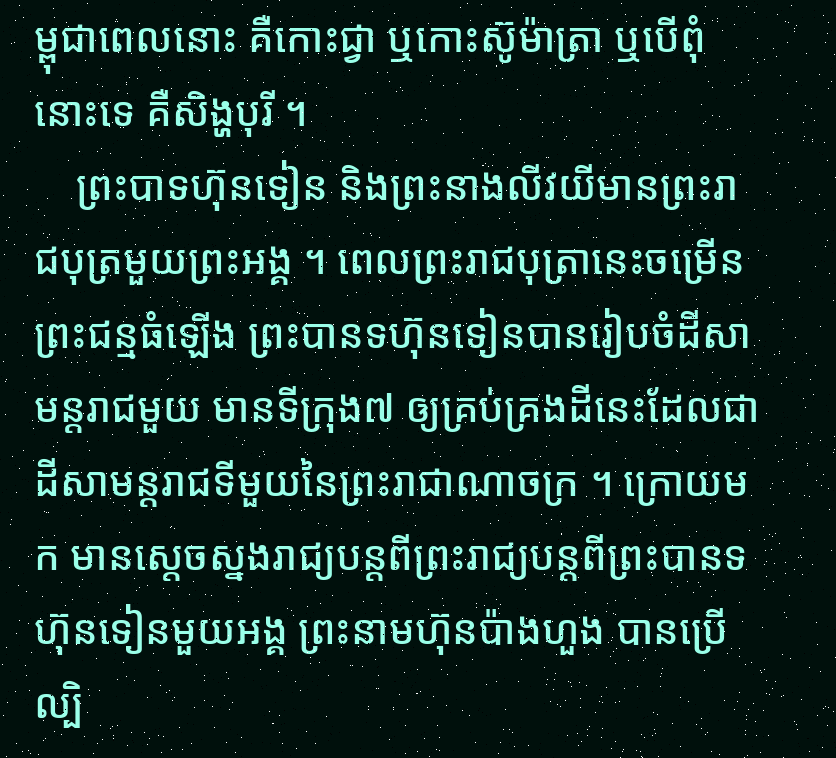ម្ពុជាពេលនោះ គឺកោះជ្វា ឬកោះស៊ូម៉ាត្រា ឬបើពុំនោះទេ គឺសិង្ហបុរី ។
    ព្រះបាទហ៊ុនទៀន និងព្រះនាងលីវយីមានព្រះរាជបុត្រមួយព្រះអង្គ ។ ពេលព្រះរាជបុត្រានេះចម្រើនព្រះជន្មធំឡើង ព្រះបានទហ៊ុនទៀនបានរៀបចំដីសាមន្តរាជមួយ មានទីក្រុង៧ ឲ្យគ្រប់គ្រងដីនេះដែលជាដីសាមន្តរាជទីមួយនៃព្រះរាជាណាចក្រ ។ ក្រោយមក មានស្តេចស្នងរាជ្យបន្តពីព្រះរាជ្យបន្តពីព្រះបានទហ៊ុនទៀនមួយអង្គ ព្រះនាមហ៊ុនប៉ាងហួង បានប្រើល្បិ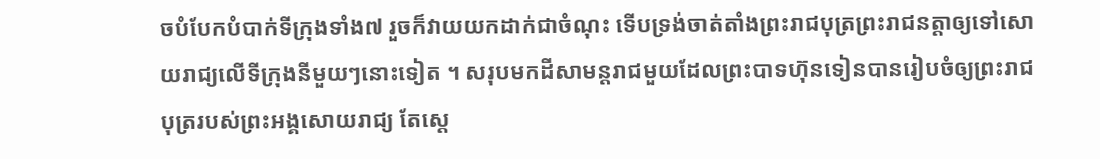ចបំបែកបំបាក់ទីក្រុងទាំង៧ រួចក៏វាយយកដាក់ជាចំណុះ ទើបទ្រង់ចាត់តាំងព្រះរាជបុត្រព្រះរាជនត្តាឲ្យទៅសោយរាជ្យលើទីក្រុងនីមួយៗនោះទៀត ។ សរុបមកដីសាមន្តរាជមួយដែលព្រះបាទហ៊ុនទៀនបានរៀបចំឲ្យព្រះរាជបុត្ររបស់ព្រះអង្គសោយរាជ្យ តែស្តេ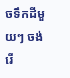ចទឹកដីមួយៗ ចង់រើ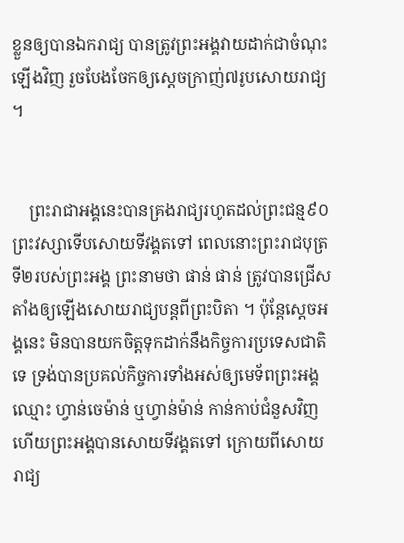ខ្លួនឲ្យបានឯករាជ្យ បានត្រូវព្រះអង្គវាយដាក់ជាចំណុះឡើងវិញ រួចបែងចែកឲ្យស្តេចក្រាញ់៧រូបសោយរាជ្យ ។


    ព្រះរាជាអង្គនេះបានគ្រងរាជ្យរហូតដល់ព្រះជន្ម៩០ព្រះវស្សាទើបសោយទីវង្គតទៅ ពេលនោះព្រះរាជបុត្រទី២របស់ព្រះអង្គ ព្រះនាមថា ផាន់ ផាន់ ត្រូវបានជ្រើសតាំងឲ្យឡើងសោយរាជ្យបន្តពីព្រះបិតា ។ ប៉ុន្តែស្តេចអង្គនេះ មិនបានយកចិត្តទុកដាក់នឹងកិច្ចការប្រទេសជាតិទេ ទ្រង់បានប្រគល់កិច្ចការទាំងអស់ឲ្យមេទ័ពព្រះអង្គឈ្មោះ ហ្វាន់ចេម៉ាន់ ឬហ្វាន់ម៉ាន់ កាន់កាប់ជំនួសវិញ ហើយព្រះអង្គបានសោយទីវង្គតទៅ ក្រោយពីសោយរាជ្យ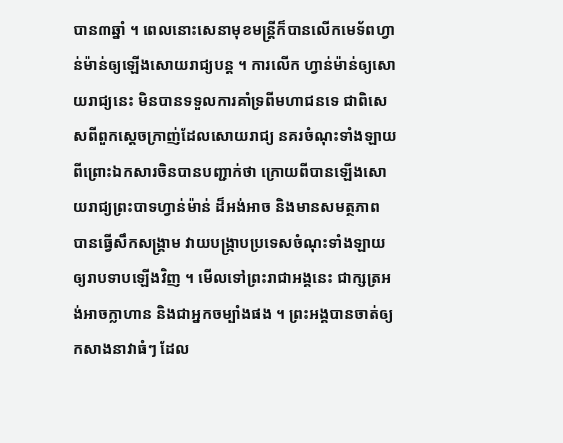បាន៣ឆ្នាំ ។ ពេលនោះសេនាមុខមន្ត្រីក៏បានលើកមេទ័ពហ្វាន់ម៉ាន់ឲ្យឡើងសោយរាជ្យបន្ត ។ ការលើក ហ្វាន់ម៉ាន់ឲ្យសោយរាជ្យនេះ មិនបានទទួលការគាំទ្រពីមហាជនទេ ជាពិសេសពីពួកស្តេចក្រាញ់ដែលសោយរាជ្យ នគរចំណុះទាំងឡាយ ពីព្រោះឯកសារចិនបានបញ្ជាក់ថា ក្រោយពីបានឡើងសោយរាជ្យព្រះបាទហ្វាន់ម៉ាន់ ដ៏អង់អាច និងមានសមត្ថភាព បានធ្វើសឹកសង្គ្រាម វាយបង្ក្រាបប្រទេសចំណុះទាំងឡាយឲ្យរាបទាបឡើងវិញ ។ មើលទៅព្រះរាជាអង្គនេះ ជាក្សត្រអង់អាចក្លាហាន និងជាអ្នកចម្បាំងផង ។ ព្រះអង្គបានចាត់ឲ្យកសាងនាវាធំៗ ដែល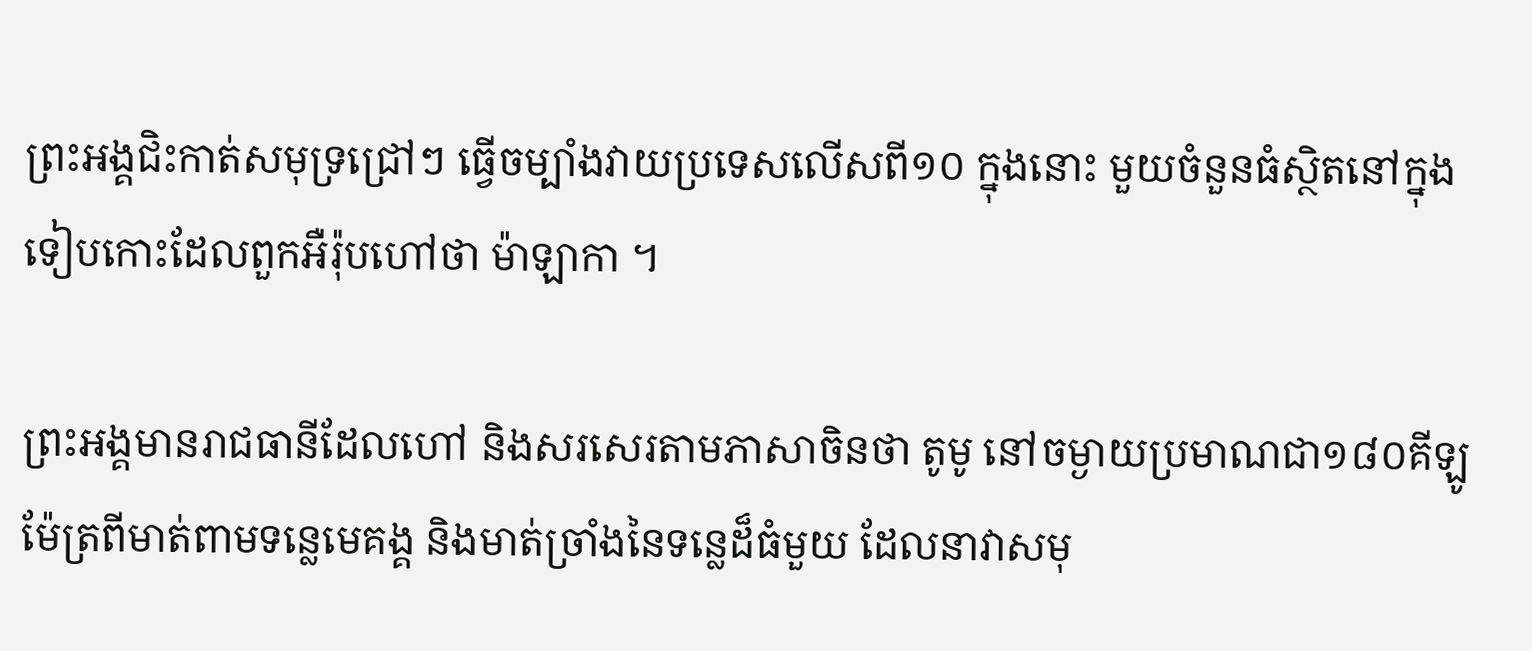ព្រះអង្គជិះកាត់សមុទ្រជ្រៅៗ ធ្វើចម្បាំងវាយប្រទេសលើសពី១០ ក្នុងនោះ មួយចំនួនធំស្ថិតនៅក្នុងទៀបកោះដែលពួកអឺរ៉ុបហៅថា ម៉ាឡាកា ។

ព្រះអង្គមានរាជធានីដែលហៅ និងសរសេរតាមភាសាចិនថា តូមូ នៅចម្ងាយប្រមាណជា១៨០គីឡូម៉ែត្រពីមាត់ពាមទន្លេមេគង្គ និងមាត់ច្រាំងនៃទន្លេដ៏ធំមួយ ដែលនាវាសមុ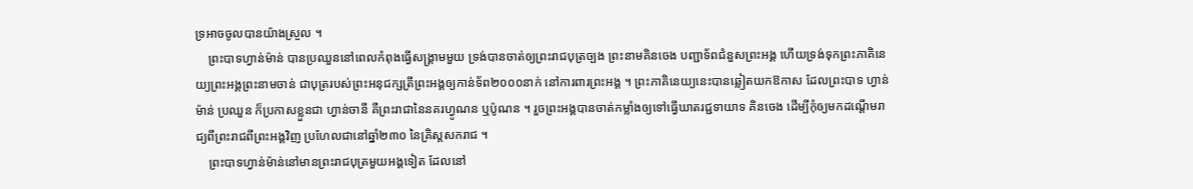ទ្រអាចចូលបានយ៉ាងស្រួល ។
    ព្រះបាទហ្វាន់ម៉ាន់ បានប្រឈួននៅពេលកំពុងធ្វើសង្គ្រាមមួយ ទ្រង់បានចាត់ឲ្យព្រះរាជបុត្រច្បង ព្រះនាមគិនចេង បញ្ជាទ័ពជំនួសព្រះអង្គ ហើយទ្រង់ទុកព្រះភាគិនេយ្យព្រះអង្គព្រះនាមចាន់ ជាបុត្ររបស់ព្រះអនុជក្សត្រីព្រះអង្គឲ្យកាន់ទ័ព២០០០នាក់ នៅការពារព្រះអង្គ ។ ព្រះភាគិនេយ្យនេះបានឆ្លៀតយកឱកាស ដែលព្រះបាទ ហ្វាន់ម៉ាន់ ប្រឈួន ក៏ប្រកាសខ្លួនជា ហ្វាន់ចានី គឺព្រះរាជានៃនគរហ្វូណន ឬប៉ូណន ។ រួចព្រះអង្គបានចាត់កម្លាំងឲ្យទៅធ្វើឃាតរជ្ជទាយាទ គិនចេង ដើម្បីកុំឲ្យមកដណ្តើមរាជ្យពីព្រះរាជពីព្រះអង្គវិញ ប្រហែលជានៅឆ្នាំ២៣០ នៃគ្រិស្តសករាជ ។
    ព្រះបាទហ្វាន់ម៉ាន់នៅមានព្រះរាជបុត្រមួយអង្គទៀត ដែលនៅ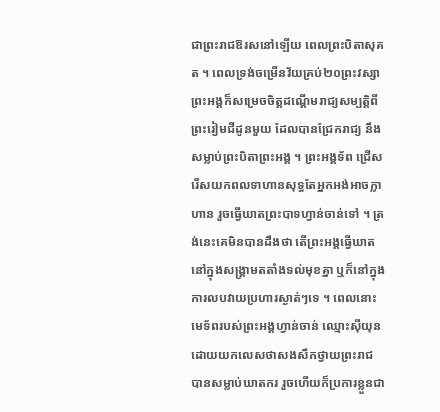ជាព្រះរាជឱរសនៅឡើយ ពេលព្រះបិតាសុគត ។ ពេលទ្រង់ចម្រើនវ័យគ្រប់២០ព្រះវស្សា  ព្រះអង្គក៏សម្រេចចិត្តដណ្តើមរាជ្យសម្បត្តិពីព្រះរៀមជីដូនមួយ ដែលបានជ្រែករាជ្យ នឹងសម្លាប់ព្រះបិតាព្រះអង្គ ។ ព្រះអង្គទ័ព ជ្រើសរើសយកពលទាហានសុទ្ធតែអ្នកអង់អាចក្លាហាន រួចធ្វើឃាតព្រះបាទហ្វាន់ចាន់ទៅ ។ ត្រង់នេះគេមិនបានដឹងថា តើព្រះអង្គធ្វើឃាតនៅក្នុងសង្គ្រាមតតាំងទល់មុខគ្នា ឬក៏នៅក្នុងការលបវាយប្រហារស្ងាត់ៗទេ ។ ពេលនោះ មេទ័ពរបស់ព្រះអង្គហ្វាន់ចាន់ ឈ្មោះស៊ីយុន ដោយយកលេសថាសងសឹកថ្វាយព្រះរាជ បានសម្លាប់ឃាតករ រួចហើយក៏ប្រការខ្លួនជា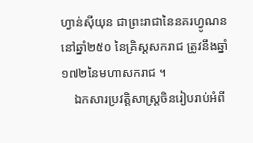ហ្វាន់ស៊ីយុន ជាព្រះរាជានៃនគរហ្វូណន នៅឆ្នាំ២៥០ នៃគ្រិស្តសករាជ ត្រូវនឹងឆ្នាំ១៧២នៃមហាសករាជ ។
    ឯកសារប្រវត្តិសាស្ត្រចិនរៀបរាប់អំពី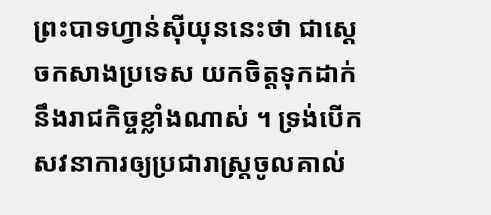ព្រះបាទហ្វាន់ស៊ីយុននេះថា ជាស្តេចកសាងប្រទេស យកចិត្តទុកដាក់នឹងរាជកិច្ចខ្លាំងណាស់ ។ ទ្រង់បើកសវនាការឲ្យប្រជារាស្ត្រចូលគាល់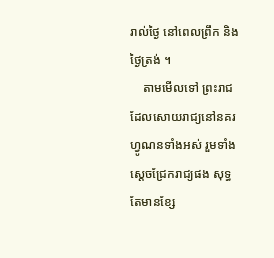រាល់ថ្ងៃ នៅពេលព្រឹក និងថ្ងៃត្រង់ ។
    តាមមើលទៅ ព្រះរាជដែលសោយរាជ្យនៅនគរហ្វូណនទាំងអស់ រួមទាំងស្តេចជ្រែករាជ្យផង សុទ្ធតែមានខ្សែ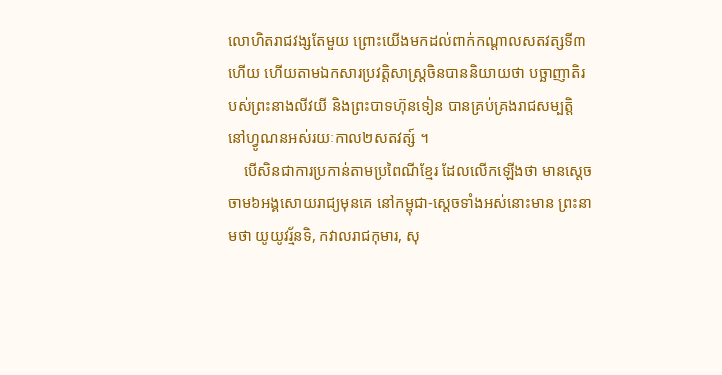លោហិតរាជវង្សតែមួយ ព្រោះយើងមកដល់ពាក់កណ្តាលសតវត្សទី៣ហើយ ហើយតាមឯកសារប្រវត្តិសាស្ត្រចិនបាននិយាយថា បច្ឆាញាតិរបស់ព្រះនាងលីវយី និងព្រះបាទហ៊ុនទៀន បានគ្រប់គ្រងរាជសម្បត្តិ នៅហ្វូណនអស់រយៈកាល២សតវត្ស៍ ។
    បើសិនជាការប្រកាន់តាមប្រពៃណីខ្មែរ ដែលលើកឡើងថា មានស្តេចចាម៦អង្គសោយរាជ្យមុនគេ នៅកម្ពុជា-ស្តេចទាំងអស់នោះមាន ព្រះនាមថា យូយូវរ្ម័នទិ, កវាលរាជកុមារ, សុ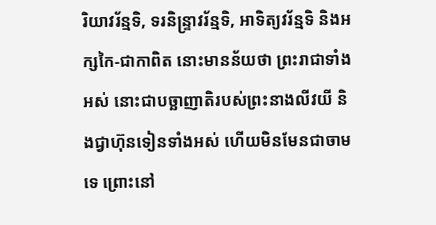រិយាវរ័ន្មទិ, ទរនិន្ទ្រាវរ័ន្មទិ, អាទិត្យវរ័ន្មទិ និងអក្សកៃ-ជាកាពិត នោះមានន័យថា ព្រះរាជាទាំងអស់ នោះជាបច្ឆាញាតិរបស់ព្រះនាងលីវយី និងជ្វាហ៊ុនទៀនទាំងអស់ ហើយមិនមែនជាចាមទេ ព្រោះនៅ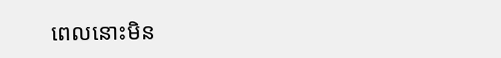ពេលនោះមិន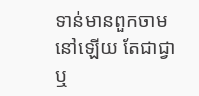ទាន់មានពួកចាមនៅឡើយ តែជាជ្វា ឬ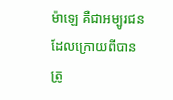ម៉ាឡេ គឺជាអម្បូរជនដែលក្រោយពីបានត្រូ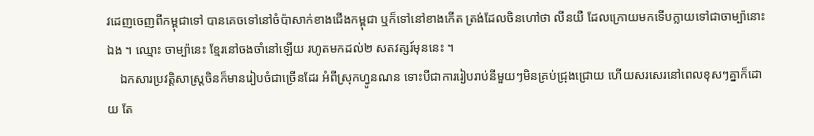វដេញចេញពីកម្ពុជាទៅ បានគេចទៅនៅចំប៉ាសាក់ខាងជើងកម្ពុជា ឬក៏ទៅនៅខាងកើត ត្រង់ដែលចិនហៅថា លីនយឺ ដែលក្រោយមកទើបក្លាយទៅជាចាម្ប៉ានោះឯង ។ ឈ្មោះ ចាម្ប៉ានេះ ខ្មែរនៅចងចាំនៅឡើយ រហូតមកដល់២ សតវត្សរ៍មុននេះ ។
    ឯកសារប្រវត្តិសាស្ត្រចិនក៏មានរៀបចំជាច្រើនដែរ អំពីស្រុកហ្វូនណន ទោះបីជាការរៀបរាប់នីមួយៗមិនគ្រប់ជ្រុងជ្រោយ ហើយសរសេរនៅពេលខុសៗគ្នាក៏ដោយ តែ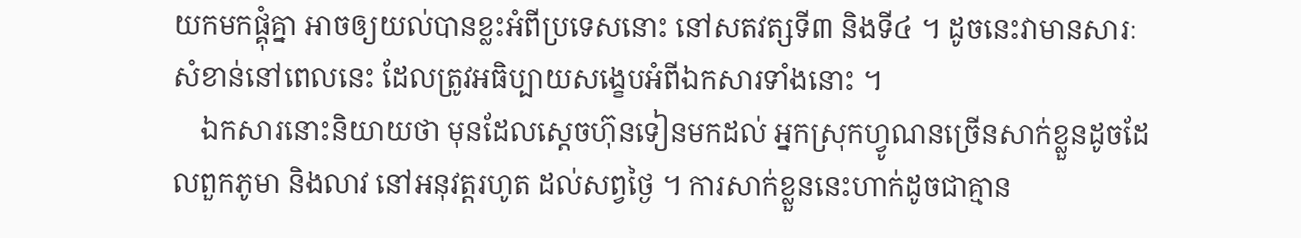យកមកផ្គុំគ្នា អាចឲ្យយល់បានខ្លះអំពីប្រទេសនោះ នៅសតវត្សទី៣ និងទី៤ ។ ដូចនេះវាមានសារៈ សំខាន់នៅពេលនេះ ដែលត្រូវអធិប្បាយសង្ខេបអំពីឯកសារទាំងនោះ ។
    ឯកសារនោះនិយាយថា មុនដែលស្តេចហ៊ុនទៀនមកដល់ អ្នកស្រុកហ្វូណនច្រើនសាក់ខ្លួនដូចដែលពួកភូមា និងលាវ នៅអនុវត្តរហូត ដល់សព្វថ្ងៃ ។ ការសាក់ខ្លួននេះហាក់ដូចជាគ្មាន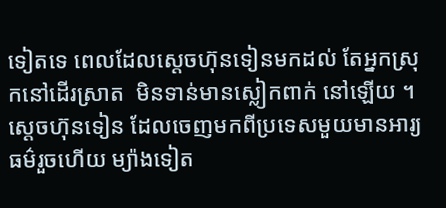ទៀតទេ ពេលដែលសេ្តចហ៊ុនទៀនមកដល់ តែអ្នកស្រុកនៅដើរស្រាត  មិនទាន់មានស្លៀកពាក់ នៅឡើយ ។ ស្តេចហ៊ុនទៀន ដែលចេញមកពីប្រទេសមួយមានអារ្យធម៌រួចហើយ ម្យ៉ាងទៀត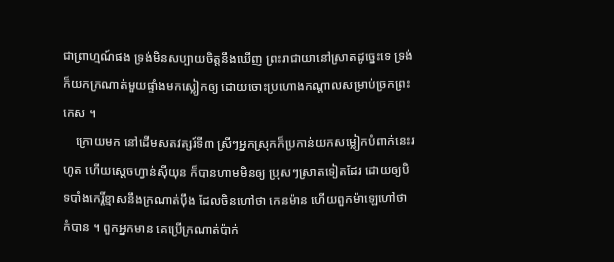ជាព្រាហ្មណ៍ផង ទ្រង់មិនសប្បាយចិត្តនឹងឃើញ ព្រះរាជាយានៅស្រាតដូច្នេះទេ ទ្រង់ក៏យកក្រណាត់មួយផ្ទាំងមកស្លៀកឲ្យ ដោយចោះប្រហោងកណ្តាលសម្រាប់ច្រកព្រះកេស ។
    ក្រោយមក នៅដើមសតវត្សរ៍ទី៣ ស្រីៗអ្នកស្រុកក៏ប្រកាន់យកសម្លៀកបំពាក់នេះរហូត ហើយស្តេចហ្វាន់ស៊ីយុន ក៏បានហាមមិនឲ្យ ប្រុសៗស្រាតទៀតដែរ ដោយឲ្យបិទបាំងកេរ្តិ៍ខ្មាសនឹងក្រណាត់ប៉ឹង ដែលចិនហៅថា កេនម៉ាន ហើយពួកម៉ាឡេហៅថាកំបាន ។ ពួកអ្នកមាន គេប្រើក្រណាត់ប៉ាក់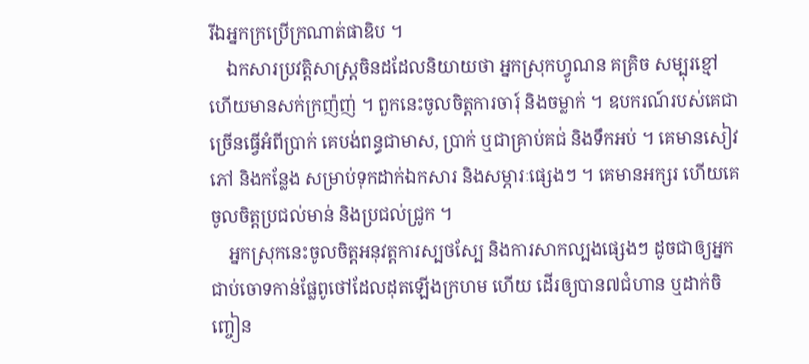រីឯអ្នកក្រប្រើក្រណាត់ផាឌិប ។
    ឯកសារប្រវត្តិសាស្ត្រចិនដដែលនិយាយថា អ្នកស្រុកហ្វូណន គគ្រិច សម្បុរខ្មៅ ហើយមានសក់ក្រញ៉ញ់ ។ ពួកនេះចូលចិត្តការចារុ៍ និងចម្លាក់ ។ ឧបករណ៍របស់គេជាច្រើនធ្វើអំពីប្រាក់ គេបង់ពន្ធជាមាស, ប្រាក់ ឬជាគ្រាប់គជ់ និងទឹកអប់ ។ គេមានសៀវភៅ និងកន្លែង សម្រាប់ទុកដាក់ឯកសារ និងសម្ភារៈផ្សេងៗ ។ គេមានអក្សរ ហើយគេចូលចិត្តប្រជល់មាន់ និងប្រជល់ជ្រូក ។
    អ្នកស្រុកនេះចូលចិត្តអនុវត្តការស្បថស្បែ និងការសាកល្បងផ្សេងៗ ដូចជាឲ្យអ្នកជាប់ចោទកាន់ផ្លែពូថៅដែលដុតឡើងក្រហម ហើយ ដើរឲ្យបាន៧ជំហាន ឬដាក់ចិញ្ចៀន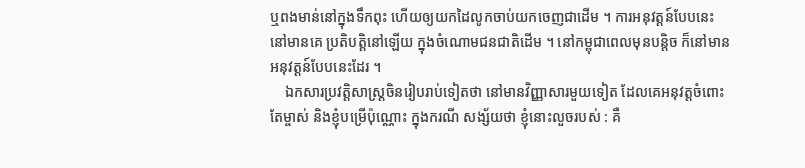ឬពងមាន់នៅក្នុងទឹកពុះ ហើយឲ្យយកដៃលូកចាប់យកចេញជាដើម ។ ការអនុវត្តន៍បែបនេះ នៅមានគេ ប្រតិបត្តិនៅឡើយ ក្នុងចំណោមជនជាតិដើម ។ នៅកម្ពុជាពេលមុនបន្តិច ក៏នៅមានអនុវត្តន៍បែបនេះដែរ ។
    ឯកសារប្រវត្តិសាស្ត្រចិនរៀបរាប់ទៀតថា នៅមានវិញ្ញាសារមួយទៀត ដែលគេអនុវត្តចំពោះតែម្ចាស់ និងខ្ញុំបម្រើប៉ុណ្ណោះ ក្នុងករណី សង្ស័យថា ខ្ញុំនោះលួចរបស់ : គឺ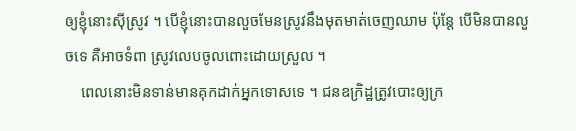ឲ្យខ្ញុំនោះស៊ីស្រូវ ។ បើខ្ញុំនោះបានលួចមែនស្រូវនឹងមុតមាត់ចេញឈាម ប៉ុន្តែ បើមិនបានលួចទេ គឺអាចទំពា ស្រូវលេបចូលពោះដោយស្រួល ។
    ពេលនោះមិនទាន់មានគុកដាក់អ្នកទោសទេ ។ ជនឧក្រិដ្ឋត្រូវបោះឲ្យក្រ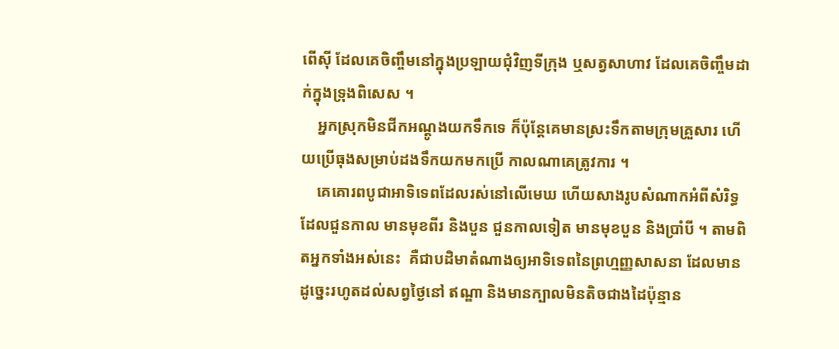ពើស៊ី ដែលគេចិញ្ចឹមនៅក្នុងប្រឡាយជុំវិញទីក្រុង ឬសត្វសាហាវ ដែលគេចិញ្ចឹមដាក់ក្នុងទ្រុងពិសេស ។
    អ្នកស្រុកមិនជីកអណ្តូងយកទឹកទេ ក៏ប៉ុន្តែគេមានស្រះទឹកតាមក្រុមគ្រួសារ ហើយប្រើធុងសម្រាប់ដងទឹកយកមកប្រើ កាលណាគេត្រូវការ ។
    គេគោរពបូជាអាទិទេពដែលរស់នៅលើមេឃ ហើយសាងរូបសំណាកអំពីសំរិទ្ធ ដែលជួនកាល មានមុខពីរ និងបួន ជួនកាលទៀត មានមុខបួន និងប្រាំបី ។ តាមពិតអ្នកទាំងអស់នេះ  គឺជាបដិមាតំណាងឲ្យអាទិទេពនៃព្រហ្មញ្ញសាសនា ដែលមានដូច្នេះរហូតដល់សព្វថ្ងៃនៅ ឥណ្ឌា និងមានក្បាលមិនតិចជាងដៃប៉ុន្មាន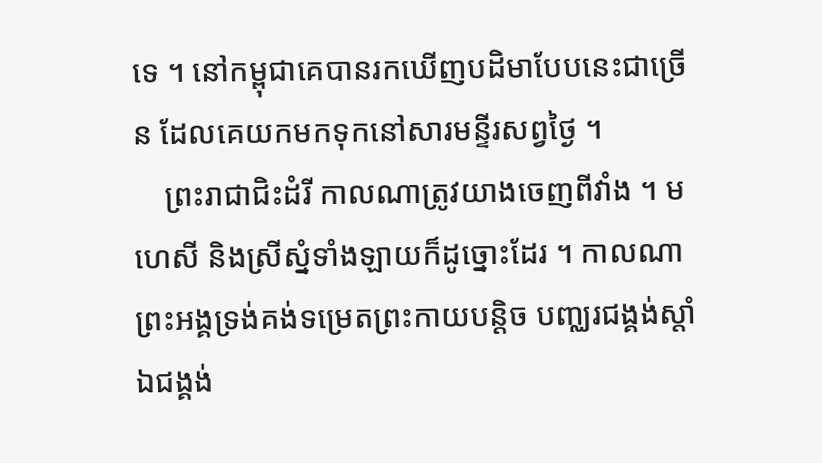ទេ ។ នៅកម្ពុជាគេបានរកឃើញបដិមាបែបនេះជាច្រើន ដែលគេយកមកទុកនៅសារមន្ទីរសព្វថ្ងៃ ។
    ព្រះរាជាជិះដំរី កាលណាត្រូវយាងចេញពីវាំង ។ មហេសី និងស្រីស្នំទាំងឡាយក៏ដូច្នោះដែរ ។ កាលណាព្រះអង្គទ្រង់គង់ទម្រេតព្រះកាយបន្តិច បញ្ឈរជង្គង់ស្តាំ ឯជង្គង់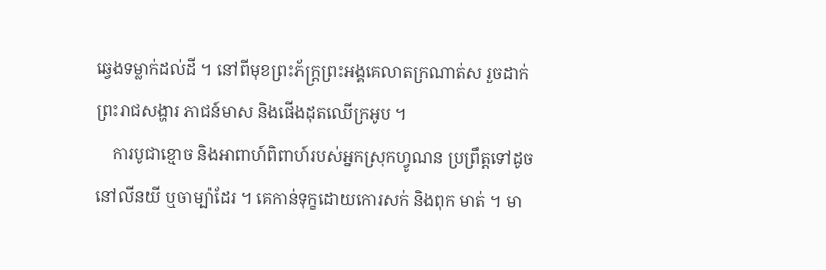ឆ្វេងទម្លាក់ដល់ដី ។ នៅពីមុខព្រះភ័ក្ត្រព្រះអង្គគេលាតក្រណាត់ស រួចដាក់ព្រះរាជសង្ហារ ភាជន៍មាស និងផើងដុតឈើក្រអូប ។
    ការបូជាខ្មោច និងអាពាហ៍ពិពាហ៍របស់អ្នកស្រុកហ្វូណន ប្រព្រឹត្តទៅដូចនៅលីនយី ឬចាម្ប៉ាដែរ ។ គេកាន់ទុក្ខដោយកោរសក់ និងពុក មាត់ ។ មា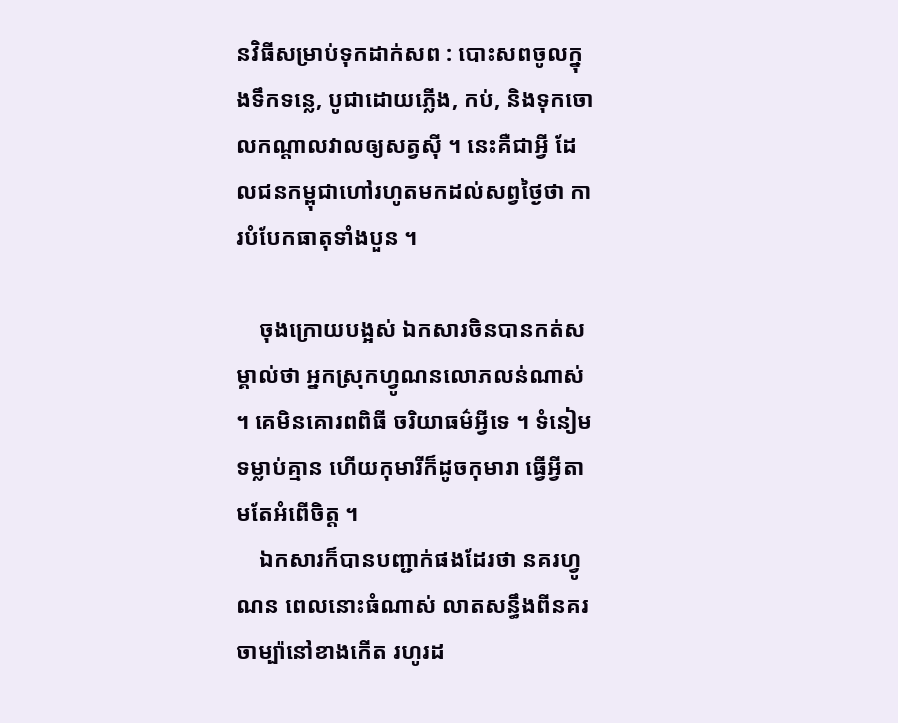នវិធីសម្រាប់ទុកដាក់សព : បោះសពចូលក្នុងទឹកទន្លេ, បូជាដោយភ្លើង, កប់, និងទុកចោលកណ្តាលវាលឲ្យសត្វស៊ី ។ នេះគឺជាអ្វី ដែលជនកម្ពុជាហៅរហូតមកដល់សព្វថ្ងៃថា ការបំបែកធាតុទាំងបួន ។

    ចុងក្រោយបង្អស់ ឯកសារចិនបានកត់សម្គាល់ថា អ្នកស្រុកហ្វូណនលោភលន់ណាស់ ។ គេមិនគោរពពិធី ចរិយាធម៌អ្វីទេ ។ ទំនៀមទម្លាប់គ្មាន ហើយកុមារីក៏ដូចកុមារា ធ្វើអ្វីតាមតែអំពើចិត្ត ។
    ឯកសារក៏បានបញ្ជាក់ផងដែរថា នគរហ្វូណន ពេលនោះធំណាស់ លាតសន្ធឹងពីនគរចាម្ប៉ានៅខាងកើត រហូរដ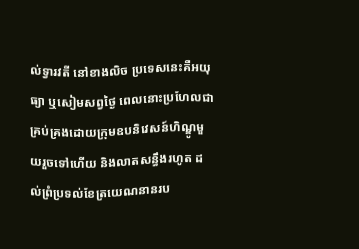ល់ទ្វារវតី នៅខាងលិច ប្រទេសនេះគឺអយុធ្យា ឬសៀមសព្វថ្ងៃ ពេលនោះប្រហែលជាគ្រប់គ្រងដោយក្រុមឧបនិវេសន៍ហិណ្ឌូមួយរួចទៅហើយ និងលាតសន្ធឹងរហូត ដល់ព្រំប្រទល់ខែត្រយេណនានរប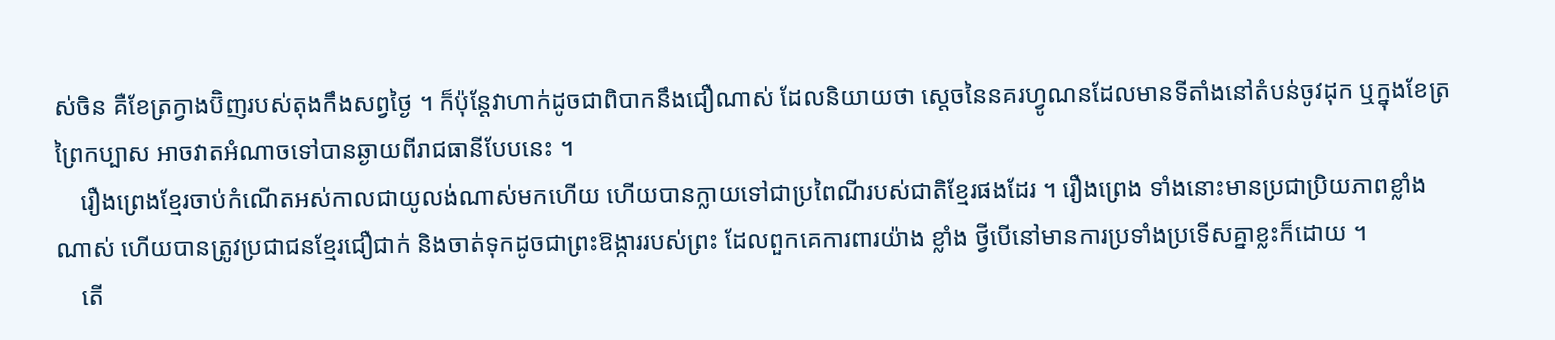ស់ចិន គឺខែត្រក្វាងប៊ិញរបស់តុងកឹងសព្វថ្ងៃ ។ ក៏ប៉ុន្តែវាហាក់ដូចជាពិបាកនឹងជឿណាស់ ដែលនិយាយថា ស្តេចនៃនគរហ្វូណនដែលមានទីតាំងនៅតំបន់ចូវដុក ឬក្នុងខែត្រព្រៃកប្បាស អាចវាតអំណាចទៅបានឆ្ងាយពីរាជធានីបែបនេះ ។
    រឿងព្រេងខ្មែរចាប់កំណើតអស់កាលជាយូលង់ណាស់មកហើយ ហើយបានក្លាយទៅជាប្រពៃណីរបស់ជាតិខ្មែរផងដែរ ។ រឿងព្រេង ទាំងនោះមានប្រជាប្រិយភាពខ្លាំងណាស់ ហើយបានត្រូវប្រជាជនខ្មែរជឿជាក់ និងចាត់ទុកដូចជាព្រះឱង្ការរបស់ព្រះ ដែលពួកគេការពារយ៉ាង ខ្លាំង ថ្វីបើនៅមានការប្រទាំងប្រទើសគ្នាខ្លះក៏ដោយ ។
    តើ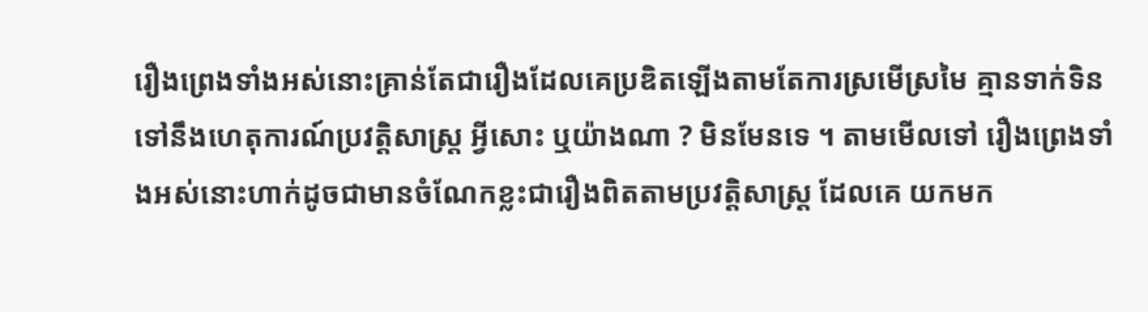រឿងព្រេងទាំងអស់នោះគ្រាន់តែជារឿងដែលគេប្រឌិតឡើងតាមតែការស្រមើស្រមៃ គ្មានទាក់ទិនទៅនឹងហេតុការណ៍ប្រវត្តិសាស្ត្រ អ្វីសោះ ឬយ៉ាងណា ? មិនមែនទេ ។ តាមមើលទៅ រឿងព្រេងទាំងអស់នោះហាក់ដូចជាមានចំណែកខ្លះជារឿងពិតតាមប្រវត្តិសាស្ត្រ ដែលគេ យកមក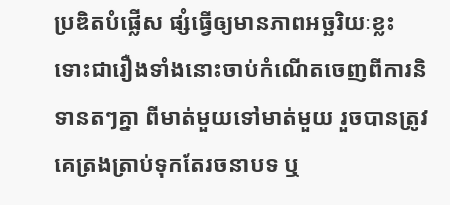ប្រឌិតបំផ្លើស ផ្សំធ្វើឲ្យមានភាពអច្ឆរិយៈខ្លះ ទោះជារឿងទាំងនោះចាប់កំណើតចេញពីការនិទានតៗគ្នា ពីមាត់មួយទៅមាត់មួយ រួចបានត្រូវគេត្រងត្រាប់ទុកតែរចនាបទ ឬ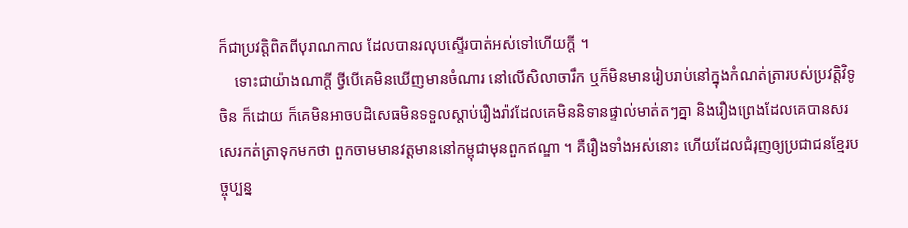ក៏ជាប្រវត្តិពិតពីបុរាណកាល ដែលបានរលុបស្ទើរបាត់អស់ទៅហើយក្តី ។
    ទោះជាយ៉ាងណាក្តី ថ្វីបើគេមិនឃើញមានចំណារ នៅលើសិលាចារឹក ឬក៏មិនមានរៀបរាប់នៅក្នុងកំណត់ត្រារបស់ប្រវត្តិវិទូចិន ក៏ដោយ ក៏គេមិនអាចបដិសេធមិនទទួលស្តាប់រឿងរ៉ាវដែលគេមិននិទានផ្ទាល់មាត់តៗគ្នា និងរឿងព្រេងដែលគេបានសរសេរកត់ត្រាទុកមកថា ពួកចាមមានវត្តមាននៅកម្ពុជាមុនពួកឥណ្ឌា ។ គឺរឿងទាំងអស់នោះ ហើយដែលជំរុញឲ្យប្រជាជនខ្មែរបច្ចុប្បន្ន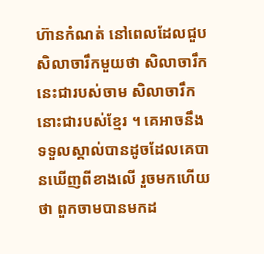ហ៊ានកំណត់ នៅពេលដែលជួប សិលាចារឹកមួយថា សិលាចារឹកនេះជារបស់ចាម សិលាចារឹកនោះជារបស់ខ្មែរ ។ គេអាចនឹងទទួលស្គាល់បានដូចដែលគេបានឃើញពីខាងលើ រួចមកហើយថា ពួកចាមបានមកដ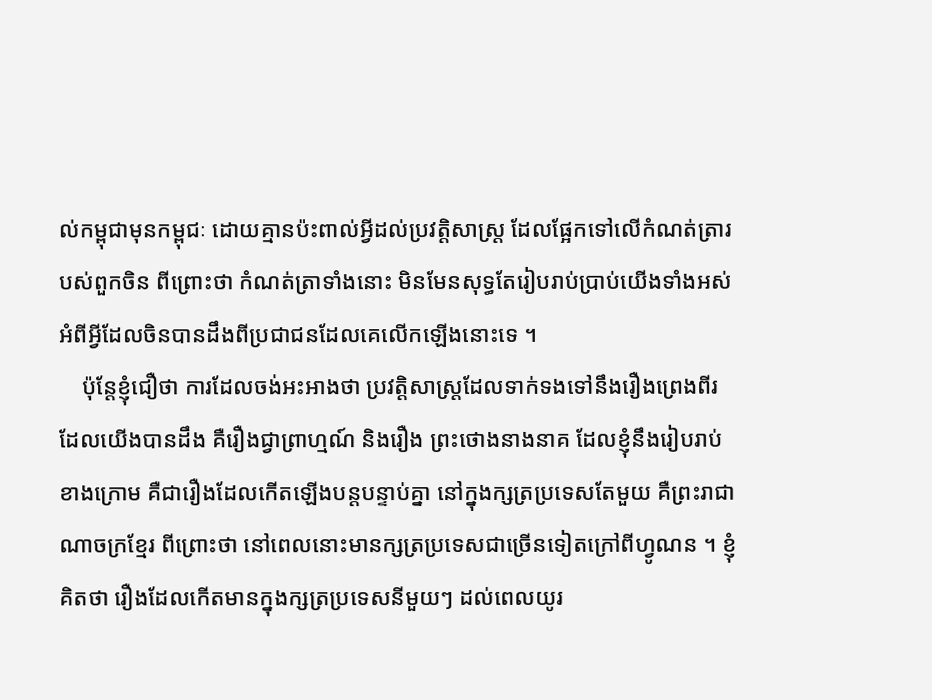ល់កម្ពុជាមុនកម្ពុជៈ ដោយគ្មានប៉ះពាល់អ្វីដល់ប្រវត្តិសាស្ត្រ ដែលផ្អែកទៅលើកំណត់ត្រារបស់ពួកចិន ពីព្រោះថា កំណត់ត្រាទាំងនោះ មិនមែនសុទ្ធតែរៀបរាប់ប្រាប់យើងទាំងអស់ អំពីអ្វីដែលចិនបានដឹងពីប្រជាជនដែលគេលើកឡើងនោះទេ ។
    ប៉ុន្តែខ្ញុំជឿថា ការដែលចង់អះអាងថា ប្រវត្តិសាស្ត្រដែលទាក់ទងទៅនឹងរឿងព្រេងពីរ ដែលយើងបានដឹង គឺរឿងជ្វាព្រាហ្មណ៍ និងរឿង ព្រះថោងនាងនាគ ដែលខ្ញុំនឹងរៀបរាប់ខាងក្រោម គឺជារឿងដែលកើតឡើងបន្តបន្ទាប់គ្នា នៅក្នុងក្សត្រប្រទេសតែមួយ គឺព្រះរាជាណាចក្រខ្មែរ ពីព្រោះថា នៅពេលនោះមានក្សត្រប្រទេសជាច្រើនទៀតក្រៅពីហ្វូណន ។ ខ្ញុំគិតថា រឿងដែលកើតមានក្នុងក្សត្រប្រទេសនីមួយៗ ដល់ពេលយូរ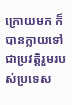ក្រោយមក ក៏បានក្លាយទៅជាប្រវត្តិរួមរបស់ប្រទេស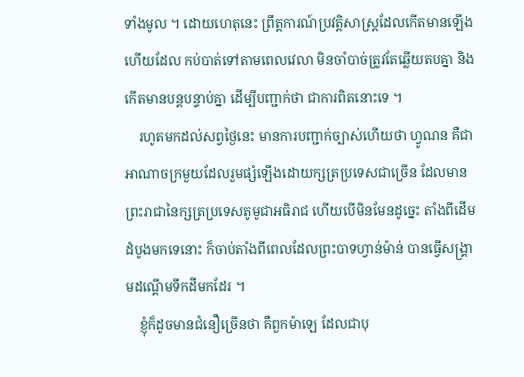ទាំងមូល ។ ដោយហេតុនេះ ព្រឹត្តការណ៍ប្រវត្តិសាស្ត្រដែលកើតមានឡើង ហើយដែល កប់បាត់ទៅតាមពេលវេលា មិនចាំបាច់ត្រូវតែឆ្លើយតបគ្នា និងកើតមានបន្តបន្ទាប់គ្នា ដើម្បីបញ្ជាក់ថា ជាការពិតនោះទេ ។
    រហូតមកដល់សព្វថ្ងៃនេះ មានការបញ្ជាក់ច្បាស់ហើយថា ហ្វូណន គឺជាអាណាចក្រមួយដែលរួមផ្សំឡើងដោយក្សត្រប្រទេសជាច្រើន ដែលមានព្រះរាជានៃក្សត្រប្រទេសតូមូជាអធិរាជ ហើយបើមិនមែនដូច្នេះ តាំងពីដើមដំបូងមកទេនោះ ក៏ចាប់តាំងពីពេលដែលព្រះបាទហ្វាន់ម៉ាន់ បានធ្វើសង្គ្រាមដណ្តើមទឹកដីមកដែរ ។
    ខ្ញុំក៏ដូចមានជំនឿច្រើនថា គឺពួកម៉ាឡេ ដែលជាបុ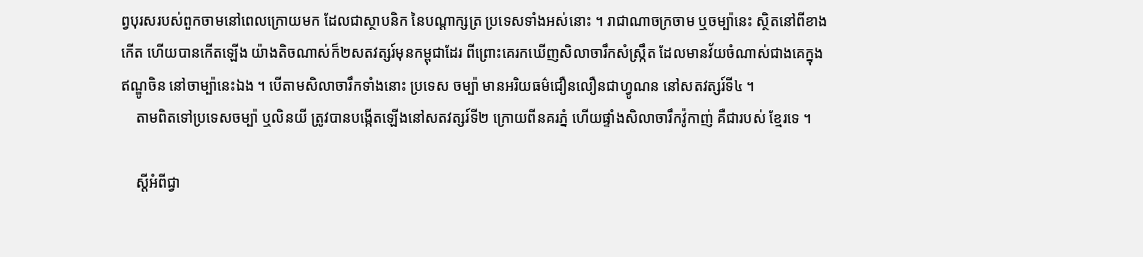ព្វបុរសរបស់ពួកចាមនៅពេលក្រោយមក ដែលជាស្ថាបនិក នៃបណ្តាក្សត្រ ប្រទេសទាំងអស់នោះ ។ រាជាណាចក្រចាម ឬចម្ប៉ានេះ ស្ថិតនៅពីខាងកើត ហើយបានកើតឡើង យ៉ាងតិចណាស់ក៏២សតវត្សរ៍មុនកម្ពុជាដែរ ពីព្រោះគេរកឃើញសិលាចារឹកសំស្រឹ្កត ដែលមានវ័យចំណាស់ជាងគេក្នុងឥណ្ឌូចិន នៅចាម្ប៉ានេះឯង ។ បើតាមសិលាចារឹកទាំងនោះ ប្រទេស ចម្ប៉ា មានអរិយធម៌ជឿនលឿនជាហ្វូណន នៅសតវត្សរ៍ទី៤ ។
    តាមពិតទៅប្រទេសចម្ប៉ា ឬលិនយី ត្រូវបានបង្កើតឡើងនៅសតវត្សរ៍ទី២ ក្រោយពីនគរភ្នំ ហើយផ្ទាំងសិលាចារឹកវ៉ូកាញ់ គឺជារបស់ ខ្មែរទេ ។

    ស្តីអំពីជ្វា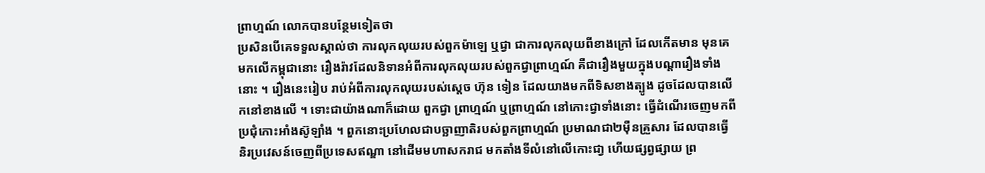ព្រាហ្មណ៍ លោកបានបន្ថែមទៀតថា
ប្រសិនបើគេទទួលស្គាល់ថា ការលុកលុយរបស់ពួកម៉ាឡេ ឬជ្វា ជាការលុកលុយពីខាងក្រៅ ដែលកើតមាន មុនគេមកលើកម្ពុជានោះ រឿងរ៉ាវដែលនិទានអំពីការលុកលុយរបស់ពួកជ្វាព្រាហ្មណ៍ គឺជារឿងមួយក្នុងបណ្តារឿងទាំងនោះ ។ រឿងនេះរៀប រាប់អំពីការលុកលុយរបស់ស្តេច ហ៊ុន ទៀន ដែលយាងមកពីទិសខាងត្បូង ដូចដែលបានលើកនៅខាងលើ ។ ទោះជាយ៉ាងណាក៏ដោយ ពួកជ្វា ព្រាហ្មណ៍ ឬព្រាហ្មណ៍ នៅកោះជ្វាទាំងនោះ ធ្វើដំណើរចេញមកពីប្រជុំកោះអាំងស៊ូឡាំង ។ ពួកនោះប្រហែលជាបច្ឆាញាតិរបស់ពួកព្រាហ្មណ៍ ប្រមាណជា២ម៉ឺនគ្រួសារ ដែលបានធ្វើនិរប្រវេសន៍ចេញពីប្រទេសឥណ្ឌា នៅដើមមហាសករាជ មកតាំងទីលំនៅលើកោះជា្វ ហើយផ្សព្វផ្សាយ ព្រ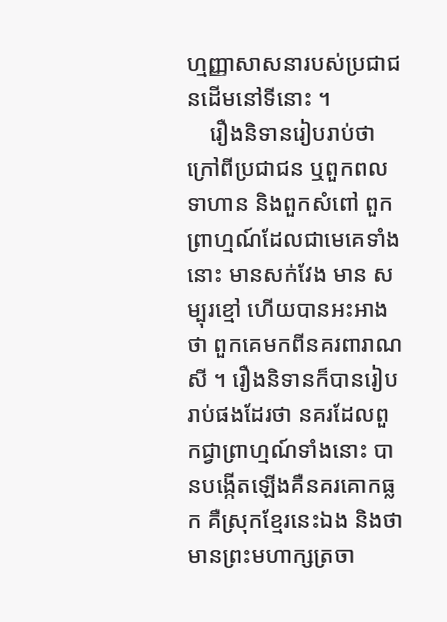ហ្មញ្ញាសាសនារបស់ប្រជាជនដើមនៅទីនោះ ។
    រឿងនិទានរៀបរាប់ថា ក្រៅពីប្រជាជន ឬពួកពលទាហាន និងពួកសំពៅ ពួកព្រាហ្មណ៍ដែលជាមេគេទាំងនោះ មានសក់វែង មាន សម្បុរខ្មៅ ហើយបានអះអាងថា ពួកគេមកពីនគរពារាណសី ។ រឿងនិទានក៏បានរៀបរាប់ផងដែរថា នគរដែលពួកជ្វាព្រាហ្មណ៍ទាំងនោះ បានបង្កើតឡើងគឺនគរគោកធ្លក គឺស្រុកខ្មែរនេះឯង និងថា មានព្រះមហាក្សត្រចា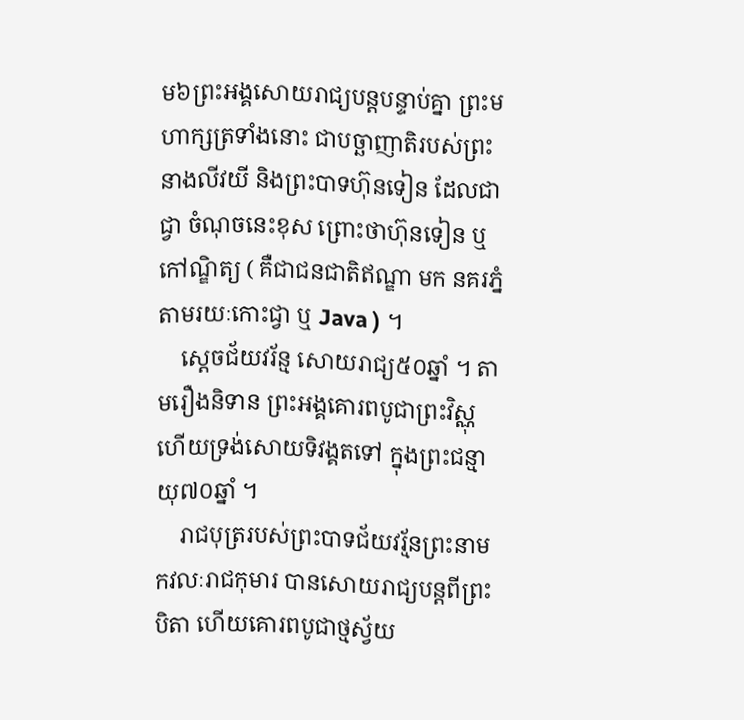ម៦ព្រះអង្គសោយរាជ្យបន្តបន្ទាប់គ្នា ព្រះមហាក្សត្រទាំងនោះ ជាបច្ឆាញាតិរបស់ព្រះនាងលីវយី និងព្រះបាទហ៊ុនទៀន ដែលជាជ្វា ចំណុចនេះខុស ព្រោះថាហ៊ុនទៀន ឬ កៅណ្ឌិត្យ ( គឺជាជនជាតិឥណ្ឌា មក នគរភ្នំ តាមរយៈកោះជ្វា ឬ Java ) ។
    ស្តេចជ័យវរ័ន្ម សោយរាជ្យ៥០ឆ្នាំ ។ តាមរឿងនិទាន ព្រះអង្គគោរពបូជាព្រះវិស្ណុ ហើយទ្រង់សោយទិវង្គតទៅ ក្នុងព្រះជន្មាយុ៧០ឆ្នាំ ។
    រាជបុត្ររបស់ព្រះបាទជ័យវរ្ម័នព្រះនាម កវលៈរាជកុមារ បានសោយរាជ្យបន្តពីព្រះបិតា ហើយគោរពបូជាថ្មស្វ័យ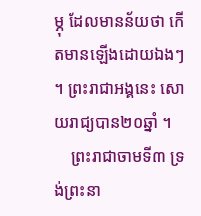ម្ភុ ដែលមានន័យថា កើតមានឡើងដោយឯងៗ ។ ព្រះរាជាអង្គនេះ សោយរាជ្យបាន២០ឆ្នាំ ។
    ព្រះរាជាចាមទី៣ ទ្រង់ព្រះនា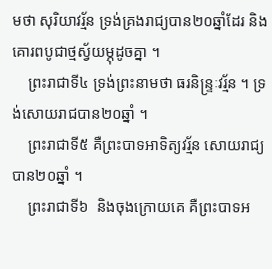មថា សុរិយាវរ្ម័ន ទ្រង់គ្រងរាជ្យបាន២០ឆ្នាំដែរ និងគោរពបូជាថ្មស្វ័យម្ភុដូចគ្នា ។
    ព្រះរាជាទី៤ ទ្រង់ព្រះនាមថា ធរនិន្ទ្រៈវរ្ម័ន ។ ទ្រង់សោយរាជបាន២០ឆ្នាំ ។
    ព្រះរាជាទី៥ គឺព្រះបាទអាទិត្យវរ្ម័ន សោយរាជ្យបាន២០ឆ្នាំ ។
    ព្រះរាជាទី៦  និងចុងក្រោយគេ គឺព្រះបាទអ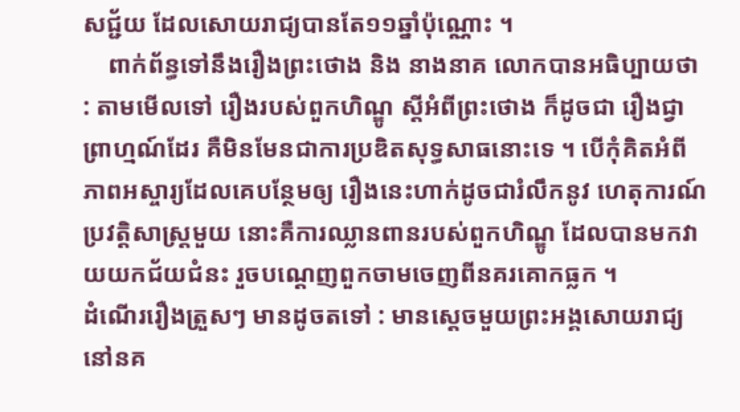សជ្ជ័យ ដែលសោយរាជ្យបានតែ១១ឆ្នាំប៉ុណ្ណោះ ។
    ពាក់ព័ន្ធទៅនឹងរឿងព្រះថោង និង នាងនាគ លោកបានអធិប្បាយថា : តាមមើលទៅ រឿងរបស់ពួកហិណ្ឌូ ស្តីអំពីព្រះថោង ក៏ដូចជា រឿងជ្វាព្រាហ្មណ៍ដែរ គឺមិនមែនជាការប្រឌិតសុទ្ធសាធនោះទេ ។ បើកុំគិតអំពីភាពអស្ចារ្យដែលគេបន្ថែមឲ្យ រឿងនេះហាក់ដូចជារំលឹកនូវ ហេតុការណ៍ប្រវត្តិសាស្ត្រមួយ នោះគឺការឈ្លានពានរបស់ពួកហិណ្ឌូ ដែលបានមកវាយយកជ័យជំនះ រួចបណ្តេញពួកចាមចេញពីនគរគោកធ្លក ។
ដំណើររឿងត្រួសៗ មានដូចតទៅ : មានស្តេចមួយព្រះអង្គសោយរាជ្យនៅនគ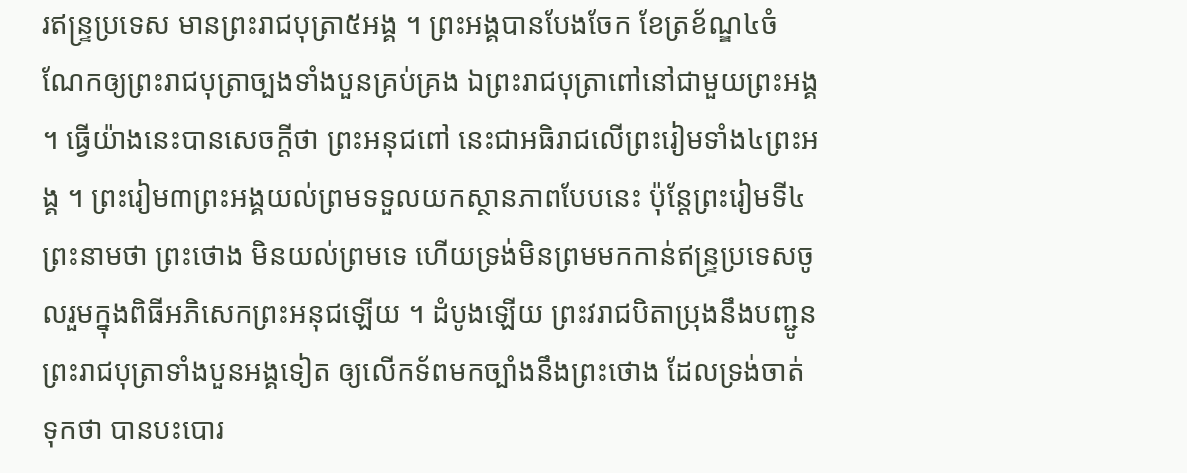រឥន្ទ្រប្រទេស មានព្រះរាជបុត្រា៥អង្គ ។ ព្រះអង្គបានបែងចែក ខែត្រខ័ណ្ឌ៤ចំណែកឲ្យព្រះរាជបុត្រាច្បងទាំងបួនគ្រប់គ្រង ឯព្រះរាជបុត្រាពៅនៅជាមួយព្រះអង្គ ។ ធ្វើយ៉ាងនេះបានសេចក្តីថា ព្រះអនុជពៅ នេះជាអធិរាជលើព្រះរៀមទាំង៤ព្រះអង្គ ។ ព្រះរៀម៣ព្រះអង្គយល់ព្រមទទួលយកស្ថានភាពបែបនេះ ប៉ុន្តែព្រះរៀមទី៤ ព្រះនាមថា ព្រះថោង មិនយល់ព្រមទេ ហើយទ្រង់មិនព្រមមកកាន់ឥន្ទ្រប្រទេសចូលរួមក្នុងពិធីអភិសេកព្រះអនុជឡើយ ។ ដំបូងឡើយ ព្រះវរាជបិតាប្រុងនឹងបញ្ជូន ព្រះរាជបុត្រាទាំងបួនអង្គទៀត ឲ្យលើកទ័ពមកច្បាំងនឹងព្រះថោង ដែលទ្រង់ចាត់ទុកថា បានបះបោរ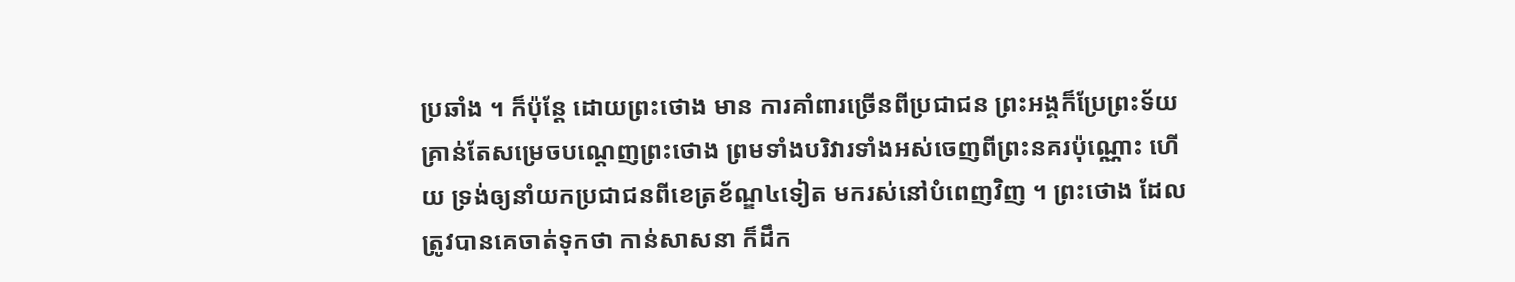ប្រឆាំង ។ ក៏ប៉ុន្តែ ដោយព្រះថោង មាន ការគាំពារច្រើនពីប្រជាជន ព្រះអង្គក៏ប្រែព្រះទ័យ គ្រាន់តែសម្រេចបណ្តេញព្រះថោង ព្រមទាំងបរិវារទាំងអស់ចេញពីព្រះនគរប៉ុណ្ណោះ ហើយ ទ្រង់ឲ្យនាំយកប្រជាជនពីខេត្រខ័ណ្ឌ៤ទៀត មករស់នៅបំពេញវិញ ។ ព្រះថោង ដែលត្រូវបានគេចាត់ទុកថា កាន់សាសនា ក៏ដឹក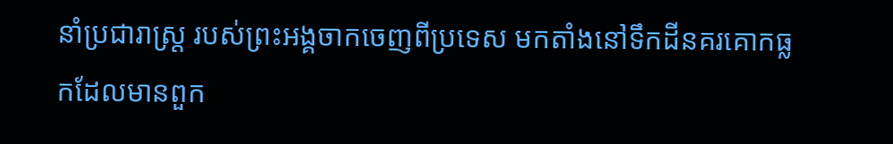នាំប្រជារាស្ត្រ របស់ព្រះអង្គចាកចេញពីប្រទេស មកតាំងនៅទឹកដីនគរគោកធ្លកដែលមានពួក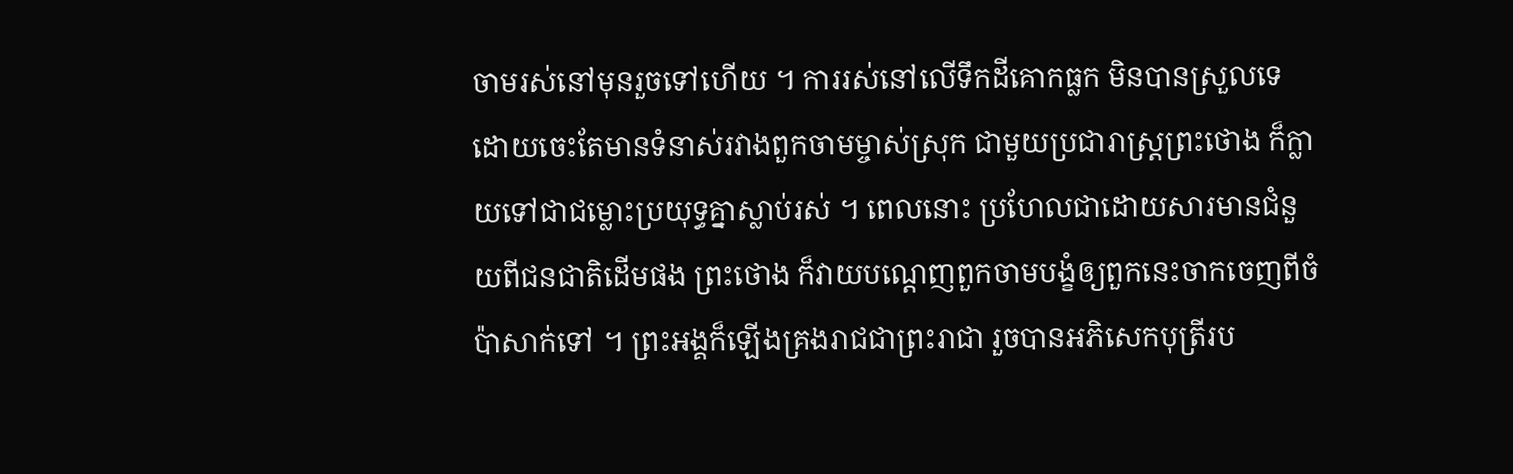ចាមរស់នៅមុនរួចទៅហើយ ។ ការរស់នៅលើទឹកដីគោកធ្លក មិនបានស្រួលទេ ដោយចេះតែមានទំនាស់រវាងពួកចាមម្ចាស់ស្រុក ជាមួយប្រជារាស្ត្រព្រះថោង ក៏ក្លាយទៅជាជម្លោះប្រយុទ្ធគ្នាស្លាប់រស់ ។ ពេលនោះ ប្រហែលជាដោយសារមានជំនួយពីជនជាតិដើមផង ព្រះថោង ក៏វាយបណ្តេញពួកចាមបង្ខំឲ្យពួកនេះចាកចេញពីចំប៉ាសាក់ទៅ ។ ព្រះអង្គក៏ឡើងគ្រងរាជជាព្រះរាជា រួចបានអភិសេកបុត្រីរប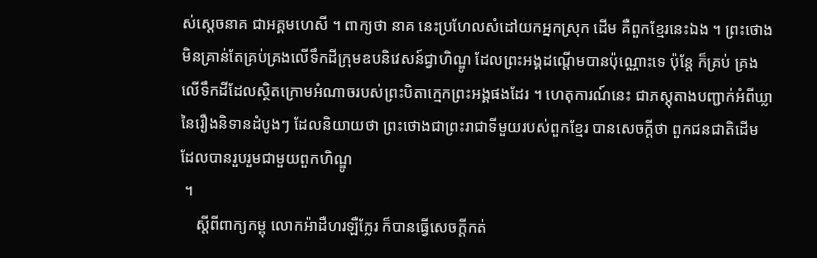ស់ស្តេចនាគ ជាអគ្គមហេសី ។ ពាក្យថា នាគ នេះប្រហែលសំដៅយកអ្នកស្រុក ដើម គឺពួកខ្មែរនេះឯង ។ ព្រះថោង មិនគ្រាន់តែគ្រប់គ្រងលើទឹកដីក្រុមឧបនិវេសន៍ជ្វាហិណ្ឌូ ដែលព្រះអង្គដណ្តើមបានប៉ុណ្ណោះទេ ប៉ុន្តែ ក៏គ្រប់ គ្រងលើទឹកដីដែលស្ថិតក្រោមអំណាចរបស់ព្រះបិតាក្មេកព្រះអង្គផងដែរ ។ ហេតុការណ៍នេះ ជាភស្តុតាងបញ្ជាក់អំពីឃ្លានៃរឿងនិទានដំបូងៗ ដែលនិយាយថា ព្រះថោងជាព្រះរាជាទីមួយរបស់ពួកខ្មែរ បានសេចក្តីថា ពួកជនជាតិដើម ដែលបានរួបរួមជាមួយពួកហិណ្ឌូ
 ។
    ស្តីពីពាក្យកម្ពុ លោកអ៉ាដឺហរឡឺក្លែរ ក៏បានធ្វើសេចក្តីកត់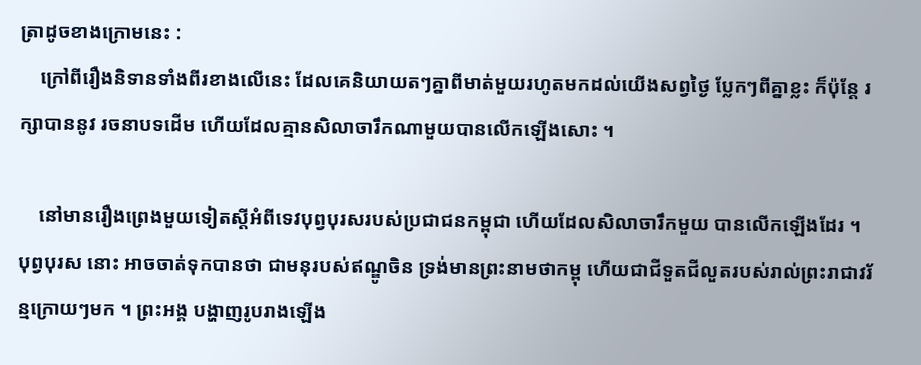ត្រាដូចខាងក្រោមនេះ :
    ក្រៅពីរឿងនិទានទាំងពីរខាងលើនេះ ដែលគេនិយាយតៗគ្នាពីមាត់មួយរហូតមកដល់យើងសព្វថ្ងៃ ប្លែកៗពីគ្នាខ្លះ ក៏ប៉ុន្តែ រក្សាបាននូវ រចនាបទដើម ហើយដែលគ្មានសិលាចារឹកណាមួយបានលើកឡើងសោះ ។

    នៅមានរឿងព្រេងមួយទៀតស្តីអំពីទេវបុព្វបុរសរបស់ប្រជាជនកម្ពុជា ហើយដែលសិលាចារឹកមួយ បានលើកឡើងដែរ ។ បុព្វបុរស នោះ អាចចាត់ទុកបានថា ជាមនុរបស់ឥណ្ឌូចិន ទ្រង់មានព្រះនាមថាកម្ពុ ហើយជាជីទួតជីលួតរបស់រាល់ព្រះរាជាវរ័ន្មក្រោយៗមក ។ ព្រះអង្គ បង្ហាញរូបរាងឡើង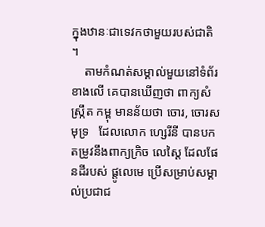ក្នុងឋានៈជាទេវកថាមួយរបស់ជាតិ ។
    តាមកំណត់សម្គាល់មួយនៅទំព័រខាងលើ គេបានឃើញថា ពាក្យសំស្ក្រឹត កម្ពុ មានន័យថា ចោរ, ចោរសមុទ្រ   ដែលលោក ហ្សេរីនី បានបកតម្រូវនឹងពាក្យក្រិច លេស្តៃ ដែលផែនដីរបស់ ផ្តូលេមេ ប្រើសម្រាប់សម្គាល់ប្រជាជ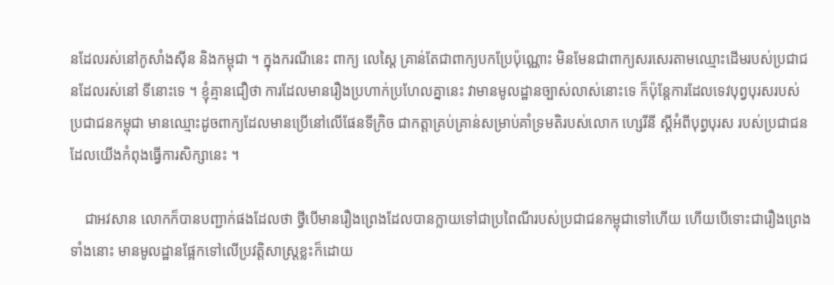នដែលរស់នៅកូសាំងស៊ីន និងកម្ពុជា ។ ក្នុងករណីនេះ ពាក្យ លេស្តៃ គ្រាន់តែជាពាក្យបកប្រែប៉ុណ្ណោះ មិនមែនជាពាក្យសរសេរតាមឈ្មោះដើមរបស់ប្រជាជនដែលរស់នៅ ទីនោះទេ ។ ខ្ញុំគ្មានជឿថា ការដែលមានរឿងប្រហាក់ប្រហែលគ្នានេះ វាមានមូលដ្ឋានច្បាស់លាស់នោះទេ ក៏ប៉ុន្តែការដែលទេវបុព្វបុរសរបស់ ប្រជាជនកម្ពុជា មានឈ្មោះដូចពាក្យដែលមានប្រើនៅលើផែនទីក្រិច ជាកត្តាគ្រប់គ្រាន់សម្រាប់គាំទ្រមតិរបស់លោក ហ្សេរីនី ស្តីអំពីបុព្វបុរស របស់ប្រជាជនដែលយើងកំពុងធ្វើការសិក្សានេះ ។

    ជាអវសាន លោកក៏បានបញ្ជាក់ផងដែលថា ថ្វីបើមានរឿងព្រេងដែលបានក្លាយទៅជាប្រពៃណីរបស់ប្រជាជនកម្ពុជាទៅហើយ ហើយបើទោះជារឿងព្រេងទាំងនោះ មានមូលដ្ឋានផ្អែកទៅលើប្រវត្តិសាស្ត្រខ្លះក៏ដោយ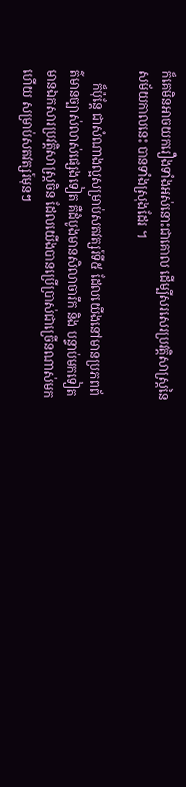ក៏គេមិនអាចយករឿងទាំងអស់នោះជាគោល ដើម្បីសរសេរប្រវត្តិសាស្ត្រនៃសម័យកាលនេះ បានទាំងស្រុងដែរ ។

    ក៏ប៉ុន្តែ ជាសំណាងល្អសម្រាប់សតវត្សរ៍ទី៥ ដែលយើងនៅមានប្រភពព័ត៌មានច្បាស់លាស់ផ្សេងទៀត គឺដំបូងមានសិលាចារឹក និង បន្ទាប់មកទៀតមានឯកសារប្រវត្តិសាស្ត្រចិន ដែលយើងបានប្រើប្រាស់ជាច្រើនណាស់មកហើយ សម្រាប់សតវត្សរ៍មុនៗ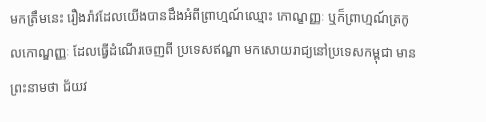មកត្រឹមនេះ រឿងរ៉ាវដែលយើងបានដឹងអំពីព្រាហ្មណ៍ឈ្មោះ កោណ្ខញ្ញៈ ឬក៏ព្រាហ្មណ៍ត្រកូលកោណ្ឌញ្ញៈ ដែលធ្វើដំណើរចេញពី ប្រទេសឥណ្ឌា មកសោយរាជ្យនៅប្រទេសកម្ពុជា មានព្រះនាមថា ជ័យវ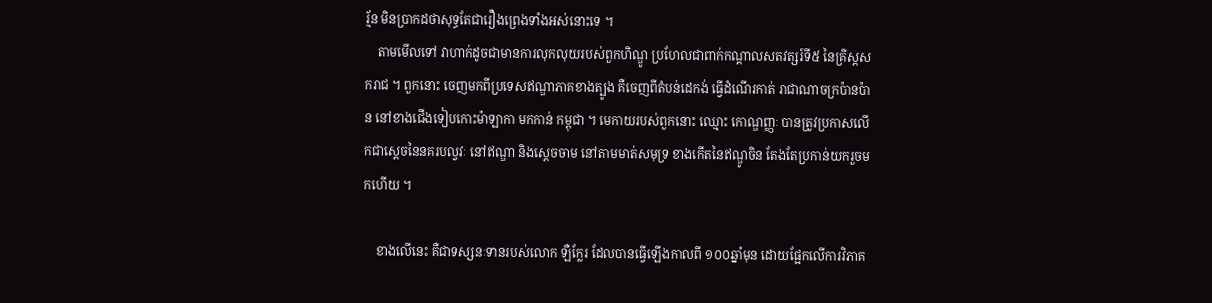រ្ម័ន មិនប្រាកដថាសុទ្ធតែជារឿងព្រេងទាំងអស់នោះទេ ។
    តាមមើលទៅ វាហាក់ដូចជាមានការលុកលុយរបស់ពួកហិណ្ឌូ ប្រហែលជាពាក់កណ្តាលសតវត្សរ៍ទី៥ នៃគ្រិស្តសករាជ ។ ពួកនោះ ចេញមកពីប្រទេសឥណ្ឌាភាគខាងត្បូង គឺចេញពីតំបន់ដេកង់ ធ្វើដំណើរកាត់ រាជាណាចក្រប៉ានប៉ាន នៅខាងជើងទៀបកោះម៉ាឡាកា មកកាន់ កម្ពុជា ។ មេកាយរបស់ពួកនោះ ឈ្មោះ កោណ្ឌញ្ញៈ បានត្រូវប្រកាសលើកជាស្តេចនៃនគរបល្វវៈ នៅឥណ្ឌា និងស្តេចចាម នៅតាមមាត់សមុទ្រ ខាងកើតនៃឥណ្ឌូចិន តែងតែប្រកាន់យករួចមកហើយ ។

    ខាងលើនេះ គឺជាទស្សនៈទានរបស់លោក ឡឺក្លែរ ដែលបានធ្វើឡើងកាលពី ១០០ឆ្នាំមុន ដោយផ្អែកលើការវិភាគ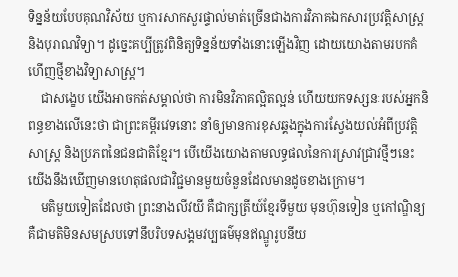ទិន្នន័យបែបគុណវិស័យ ឬការសាកសួរផ្ទាល់មាត់ច្រើនជាងការវិភាគឯកសារប្រវត្តិសាស្ត្រ និងបុរាណវិទ្យា។ ដូច្នេះគប្បីត្រូវពិនិត្យទិន្នន័យទាំងនោះឡើងវិញ ដោយយោងតាមរបកគំហើញថ្មីខាងវិទ្យាសាស្ត្រ។
    ជាសង្ខេប យើងអាចកត់សម្គាល់ថា ការមិនវិភាគល្អិតល្អន់ ហើយយកទស្សនៈរបស់អ្នកនិពន្ធខាងលើនេះថា ជាព្រះគម្ពីរវេទនោះ នាំឲ្យមានការខុសឆ្គងក្នុងការស្វែងយល់អំពីប្រវត្តិសាស្ត្រ និងប្រភពនៃជនជាតិខ្មែរ។ បើយើងយោងតាមលទ្ធផលនៃការស្រាវជ្រាវថ្មីៗនេះ យើងនឹងឃើញមានហេតុផលជាវិជ្ជមានមួយចំនួនដែលមានដូចខាងក្រោម។
    មតិមួយទៀតដែលថា ព្រះនាងលីវយី គឺជាក្សត្រីយ៍ខ្មែរទីមួយ មុនហ៊ុនទៀន ឬកៅណ្ឌិន្យ គឺជាមតិមិនសមស្របទៅនឹបរិបទសង្គមវប្បធម៌មុនឥណ្ឌូរូបនីយ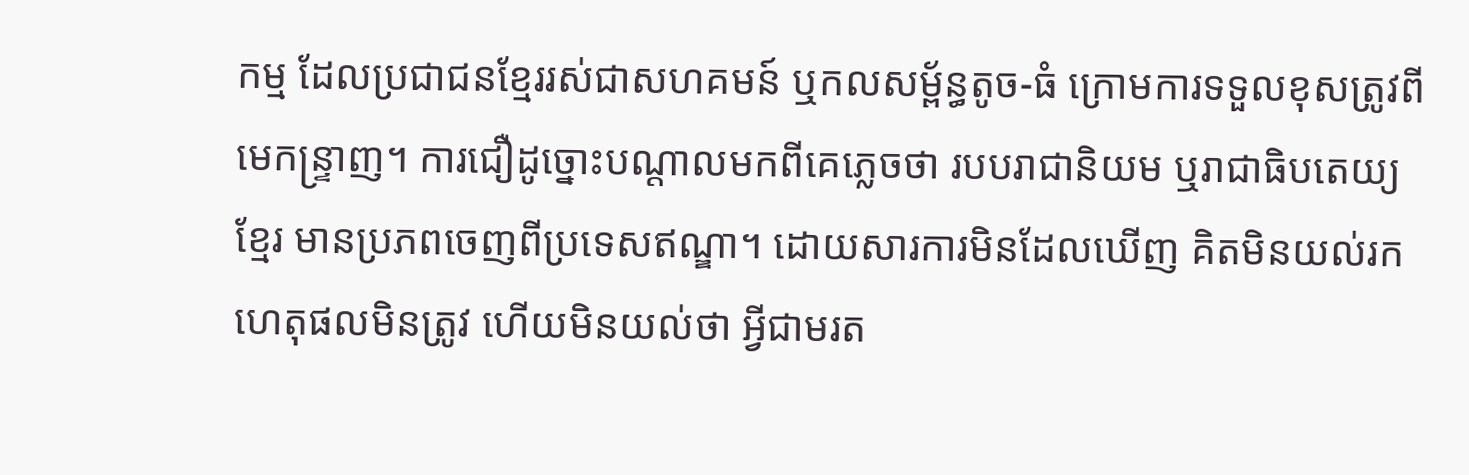កម្ម ដែលប្រជាជនខ្មែររស់ជាសហគមន៍ ឬកលសម្ព័ន្ធតូច-ធំ ក្រោមការទទួលខុសត្រូវពីមេកន្ទ្រាញ។ ការជឿដូច្នោះបណ្តាលមកពីគេភ្លេចថា របបរាជានិយម ឬរាជាធិបតេយ្យខ្មែរ មានប្រភពចេញពីប្រទេសឥណ្ឌា។ ដោយសារការមិនដែលឃើញ គិតមិនយល់រកហេតុផលមិនត្រូវ ហើយមិនយល់ថា អ្វីជាមរត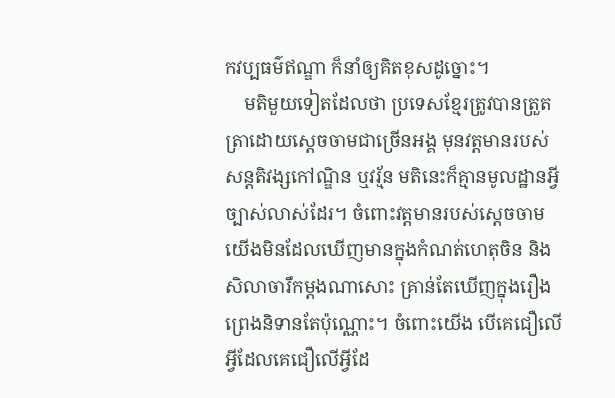កវប្បធម៌ឥណ្ឌា ក៏នាំឲ្យគិតខុសដូច្នោះ។
    មតិមួយទៀតដែលថា ប្រទេសខ្មែរត្រូវបានត្រួតត្រាដោយស្តេចចាមជាច្រើនអង្គ មុនវត្តមានរបស់សន្តតិវង្សកៅណ្ឌិន ឬវរ្ម័ន មតិនេះក៏គ្មានមូលដ្ឋានអ្វីច្បាស់លាស់ដែរ។ ចំពោះវត្តមានរបស់ស្តេចចាម យើងមិនដែលឃើញមានក្នុងកំណត់ហេតុចិន និងសិលាចារឹកម្តងណាសោះ គ្រាន់តែឃើញក្នុងរឿងព្រេងនិទានតែប៉ុណ្ណោះ។ ចំពោះយើង បើគេជឿលើអ្វីដែលគេជឿលើអ្វីដែ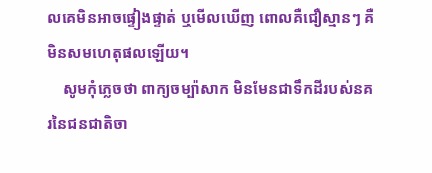លគេមិនអាចផ្ទៀងផ្ទាត់ ឬមើលឃើញ ពោលគឺជឿស្មានៗ គឺមិនសមហេតុផលឡើយ។
    សូមកុំភ្លេចថា ពាក្យចម្ប៉ាសាក មិនមែនជាទឹកដីរបស់នគរនៃជនជាតិចា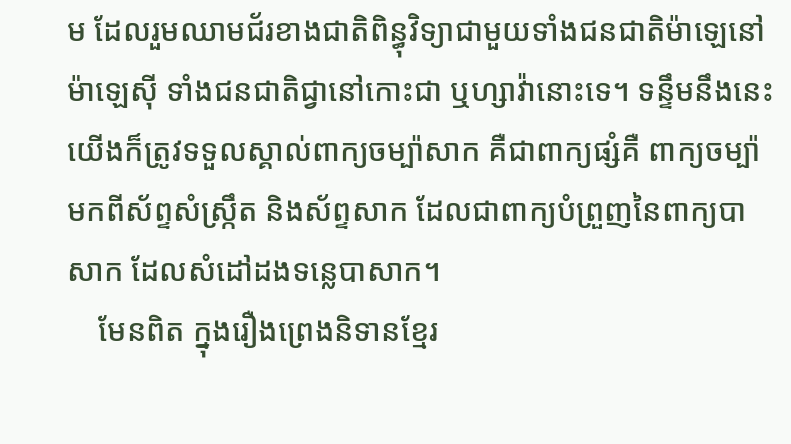ម ដែលរួមឈាមជ័រខាងជាតិពិន្ធុវិទ្យាជាមួយទាំងជនជាតិម៉ាឡេនៅម៉ាឡេស៊ី ទាំងជនជាតិជ្វានៅកោះជា ឬហ្សាវ៉ានោះទេ។ ទន្ទឹមនឹងនេះ យើងក៏ត្រូវទទួលស្គាល់ពាក្យចម្ប៉ាសាក គឺជាពាក្យផ្សំគឺ ពាក្យចម្ប៉ាមកពីស័ព្ទសំស្ក្រឹត និងស័ព្ទសាក ដែលជាពាក្យបំព្រួញនៃពាក្យបាសាក ដែលសំដៅដងទន្លេបាសាក។
    មែនពិត ក្នុងរឿងព្រេងនិទានខ្មែរ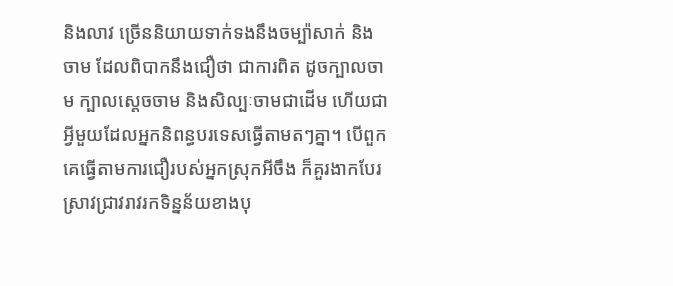និងលាវ ច្រើននិយាយទាក់ទងនឹងចម្ប៉ាសាក់ និង ចាម ដែលពិបាកនឹងជឿថា ជាការពិត ដូចក្បាលចាម ក្បាលស្តេចចាម និងសិល្បៈចាមជាដើម ហើយជាអ្វីមួយដែលអ្នកនិពន្ធបរទេសធ្វើតាមតៗគ្នា។ បើពួកគេធ្វើតាមការជឿរបស់អ្នកស្រុកអីចឹង ក៏គួរងាកបែរស្រាវជ្រាវរាវរកទិន្នន័យខាងបុ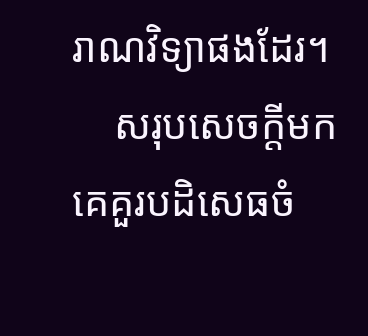រាណវិទ្យាផងដែរ។
    សរុបសេចក្តីមក គេគួរបដិសេធចំ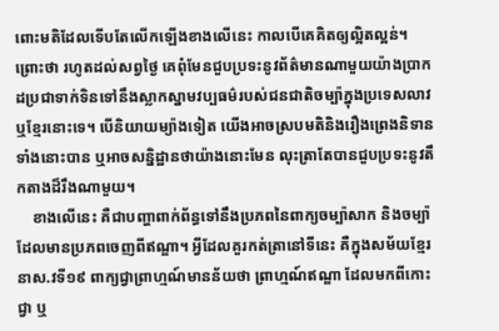ពោះមតិដែលទើបតែលើកឡើងខាងលើនេះ កាលបើគេគិតឲ្យល្អិតល្អន់។ ព្រោះថា រហូតដល់សព្វថ្ងៃ គេពុំមែនជួបប្រទះនូវព័ត៌មានណាមួយយ៉ាងប្រាកដប្រជាទាក់ទិនទៅនឹងស្លាកស្នាមវប្បធម៌របស់ជនជាតិចម្ប៉ាក្នុងប្រទេសលាវ ឬខ្មែរនោះទេ។ បើនិយាយម្យ៉ាងទៀត យើងអាចស្របមតិនិងរឿងព្រេងនិទានទាំងនោះបាន ឬអាចសន្និដ្ឋានថាយ៉ាងនោះមែន លុះត្រាតែបានជួបប្រទះនូវតឹកតាងដ៏រឹងណាមួយ។
    ខាងលើនេះ គឺជាបញ្ហាពាក់ព័ន្ធទៅនឹងប្រភពនៃពាក្យចម្ប៉ាសាក និងចម្ប៉ា ដែលមានប្រភពចេញពីឥណ្ឌា។ អ្វីដែលគួរកត់ត្រានៅទីនេះ គឺក្នុងសម័យខ្មែរនាស.វទី១៩ ពាក្យជ្វាព្រាហ្មណ៍មានន័យថា ព្រាហ្មណ៍ឥណ្ឌា ដែលមកពីកោះជ្វា ឬ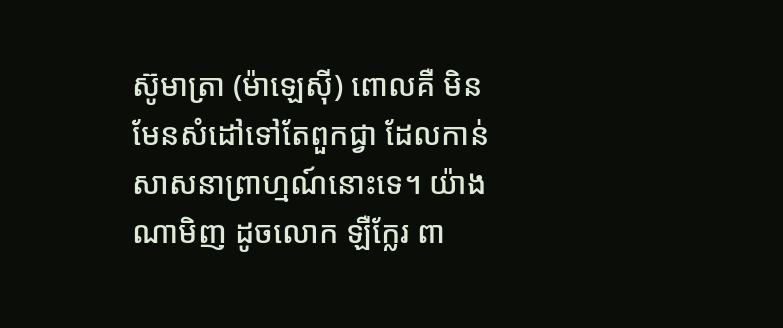ស៊ូមាត្រា (ម៉ាឡេស៊ី) ពោលគឺ មិនមែនសំដៅទៅតែពួកជ្វា ដែលកាន់សាសនាព្រាហ្មណ៍នោះទេ។ យ៉ាងណាមិញ ដូចលោក ឡឺក្លែរ ពា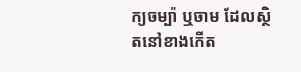ក្យចម្ប៉ា ឬចាម ដែលស្ថិតនៅខាងកើត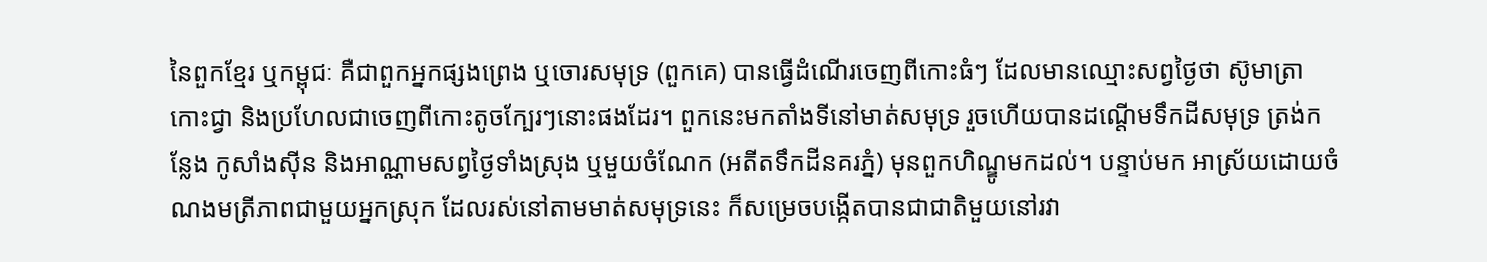នៃពួកខ្មែរ ឬកម្ពុជៈ គឺជាពួកអ្នកផ្សងព្រេង ឬចោរសមុទ្រ (ពួកគេ) បានធ្វើដំណើរចេញពីកោះធំៗ ដែលមានឈ្មោះសព្វថ្ងៃថា ស៊ូមាត្រា កោះជ្វា និងប្រហែលជាចេញពីកោះតូចក្បែរៗនោះផងដែរ។ ពួកនេះមកតាំងទីនៅមាត់សមុទ្រ រួចហើយបានដណ្តើមទឹកដីសមុទ្រ ត្រង់កន្លែង កូសាំងស៊ីន និងអាណ្ណាមសព្វថ្ងៃទាំងស្រុង ឬមួយចំណែក (អតីតទឹកដីនគរភ្នំ) មុនពួកហិណ្ឌូមកដល់។ បន្ទាប់មក អាស្រ័យដោយចំណងមត្រីភាពជាមួយអ្នកស្រុក ដែលរស់នៅតាមមាត់សមុទ្រនេះ ក៏សម្រេចបង្កើតបានជាជាតិមួយនៅរវា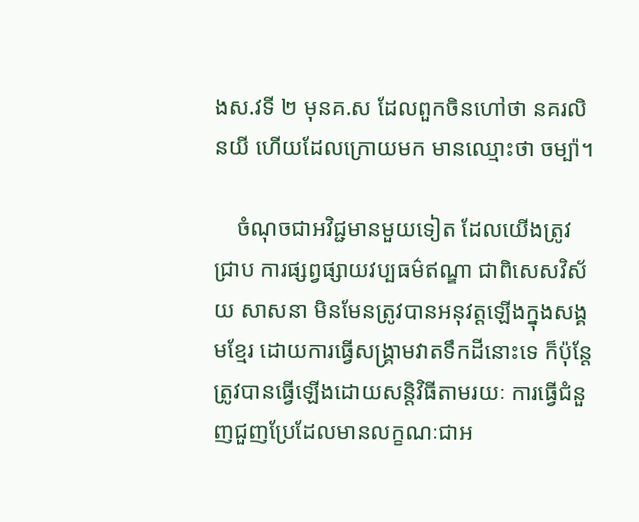ងស.វទី ២ មុនគ.ស ដែលពួកចិនហៅថា នគរលិនយី ហើយដែលក្រោយមក មានឈ្មោះថា ចម្ប៉ា។

    ចំណុចជាអវិជ្ជមានមួយទៀត ដែលយើងត្រូវជ្រាប ការផ្សព្វផ្សាយវប្បធម៌ឥណ្ឌា ជាពិសេសវិស័យ សាសនា មិនមែនត្រូវបានអនុវត្តឡើងក្នុងសង្គមខ្មែរ ដោយការធ្វើសង្គ្រាមវាតទឹកដីនោះទេ ក៏ប៉ុន្តែត្រូវបានធ្វើឡើងដោយសន្តិវិធីតាមរយៈ ការធ្វើជំនួញជួញប្រែដែលមានលក្ខណៈជាអ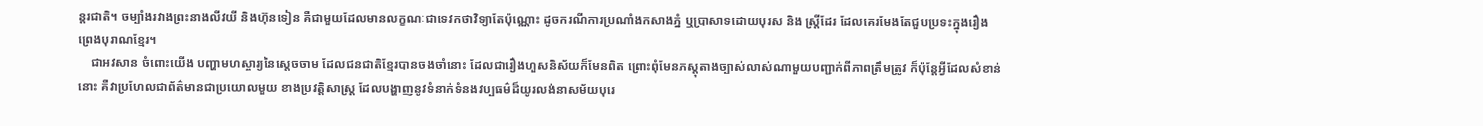ន្តរជាតិ។ ចម្បាំងរវាងព្រះនាងលីវយី និងហ៊ុនទៀន គឺជាមួយដែលមានលក្ខណៈជាទេវកថាវិទ្យាតែប៉ុណ្ណោះ ដូចករណីការប្រណាំងកសាងភ្នំ ឬប្រាសាទដោយបុរស និង ស្ត្រីដែរ ដែលគេរមែងតែជួបប្រទះក្នុងរឿងព្រេងបុរាណខ្មែរ។
    ជាអវសាន ចំពោះយើង បញ្ហាមហស្ចារ្យនៃស្តេចចាម ដែលជនជាតិខ្មែរបានចងចាំនោះ ដែលជារឿងហួសនិស័យក៏មែនពិត ព្រោះពុំមែនភស្តុតាងច្បាស់លាស់ណាមួយបញ្ជាក់ពីភាពត្រឹមត្រូវ ក៏ប៉ុន្តែអ្វីដែលសំខាន់នោះ គឺវាប្រហែលជាព័ត៌មានជាប្រយោលមួយ ខាងប្រវត្តិសាស្ត្រ ដែលបង្ហាញនូវទំនាក់ទំនងវប្បធម៌ដ៏យូរលង់នាសម័យបុរេ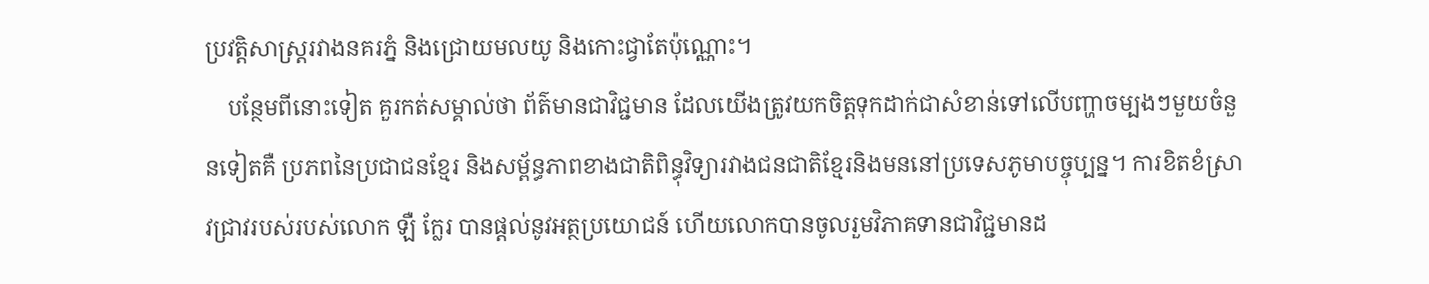ប្រវត្តិសាស្ត្ររវាងនគរភ្នំ និងជ្រោយមលយូ និងកោះជ្វាតែប៉ុណ្ណោះ។
    បន្ថែមពីនោះទៀត គួរកត់សម្គាល់ថា ព័ត៌មានជាវិជ្ជមាន ដែលយើងត្រូវយកចិត្តទុកដាក់ជាសំខាន់ទៅលើបញ្ហាចម្បងៗមួយចំនួនទៀតគឺ ប្រភពនៃប្រជាជនខ្មែរ និងសម្ព័ន្ធភាពខាងជាតិពិន្ធុវិទ្យារវាងជនជាតិខ្មែរនិងមននៅប្រទេសភូមាបច្ចុប្បន្ន។ ការខិតខំស្រាវជ្រាវរបស់របស់លោក ឡឺ ក្លែរ បានផ្តល់នូវអត្ថប្រយោជន៍ ហើយលោកបានចូលរួមវិភាគទានជាវិជ្ជមានដ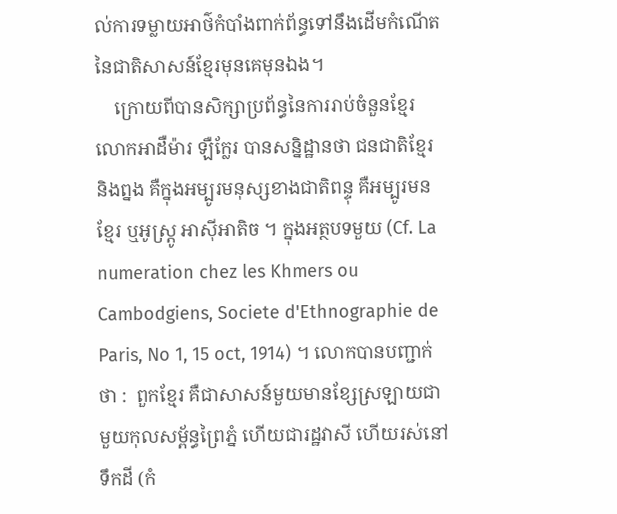ល់ការទម្លាយអាថ៌កំបាំងពាក់ព័ន្ធទៅនឹងដើមកំណើតនៃជាតិសាសន៍ខ្មែរមុនគេមុនឯង។
    ក្រោយពីបានសិក្សាប្រព័ន្ធនៃការរាប់ចំនួនខ្មែរ លោកអាដឺម៉ារ ឡឺក្លែរ បានសន្និដ្ឋានថា ជនជាតិខ្មែរ និងព្នង គឺក្នុងអម្បូរមនុស្សខាងជាតិពន្ទុ គឺអម្បូរមន ខ្មែរ ឬអូស្ត្រូ អាស៊ីអាតិច ។ ក្នុងអត្ថបទមួយ (Cf. La numeration chez les Khmers ou Cambodgiens, Societe d'Ethnographie de Paris, No 1, 15 oct, 1914) ។ លោកបានបញ្ជាក់ថា :  ពួកខ្មែរ គឺជាសាសន៍មួយមានខ្សែស្រឡាយជាមួយកុលសម្ព័ន្ធព្រៃភ្នំ ហើយជារដ្ឋវាសី ហើយរស់នៅទឹកដី (កំ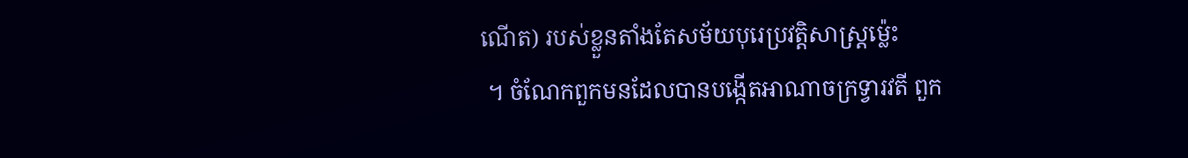ណើត) របស់ខ្លួនតាំងតែសម័យបុរេប្រវត្តិសាស្ត្រម្ល៉េះ
 ។ ចំណែកពួកមនដែលបានបង្កើតអាណាចក្រទ្វារវតី ពួក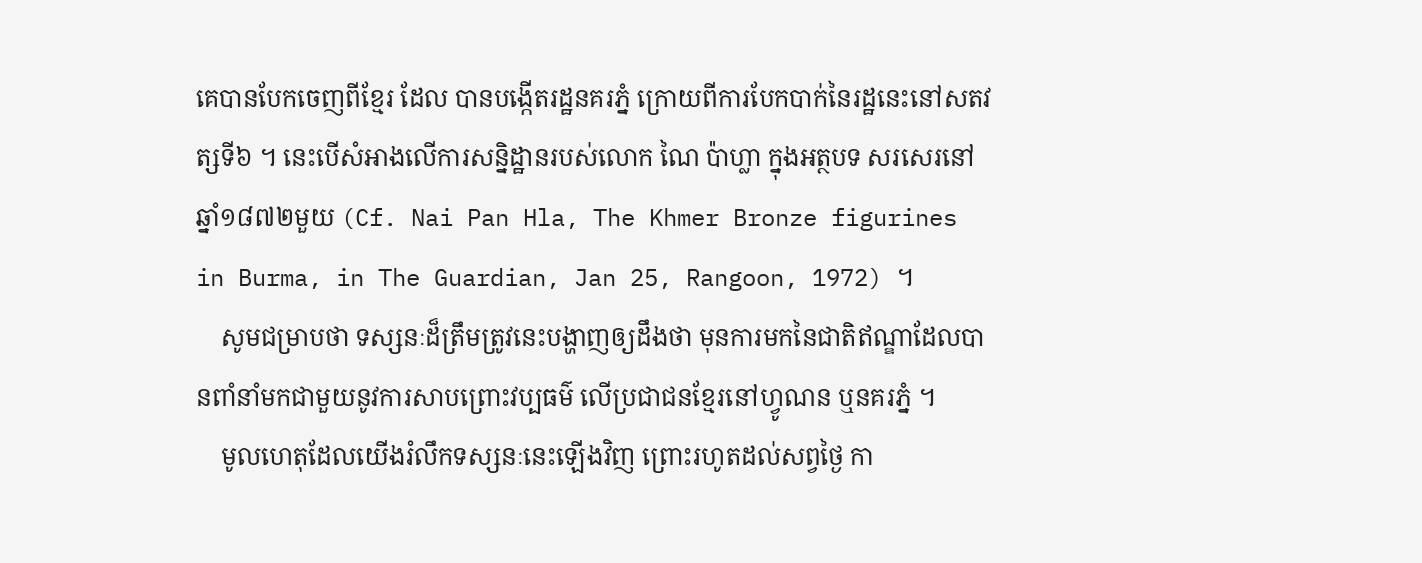គេបានបែកចេញពីខ្មែរ ដែល បានបង្កើតរដ្ឋនគរភ្នំ ក្រោយពីការបែកបាក់នៃរដ្ឋនេះនៅសតវត្សទី៦ ។ នេះបើសំអាងលើការសន្និដ្ឋានរបស់លោក ណៃ ប៉ាហ្លា ក្នុងអត្ថបទ សរសេរនៅឆ្នាំ១៨៧២មួយ (Cf. Nai Pan Hla, The Khmer Bronze figurines in Burma, in The Guardian, Jan 25, Rangoon, 1972) ។
    សូមជម្រាបថា ទស្សនៈដ៏ត្រឹមត្រូវនេះបង្ហាញឲ្យដឹងថា មុនការមកនៃជាតិឥណ្ឌាដែលបានពាំនាំមកជាមួយនូវការសាបព្រោះវប្បធម៌ លើប្រជាជនខ្មែរនៅហ្វូណន ឬនគរភ្នំ ។
    មូលហេតុដែលយើងរំលឹកទស្សនៈនេះឡើងវិញ ព្រោះរហូតដល់សព្វថ្ងៃ កា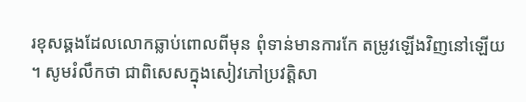រខុសឆ្គងដែលលោកឆ្លាប់ពោលពីមុន ពុំទាន់មានការកែ តម្រូវឡើងវិញនៅឡើយ ។ សូមរំលឹកថា ជាពិសេសក្នុងសៀវភៅប្រវត្តិសា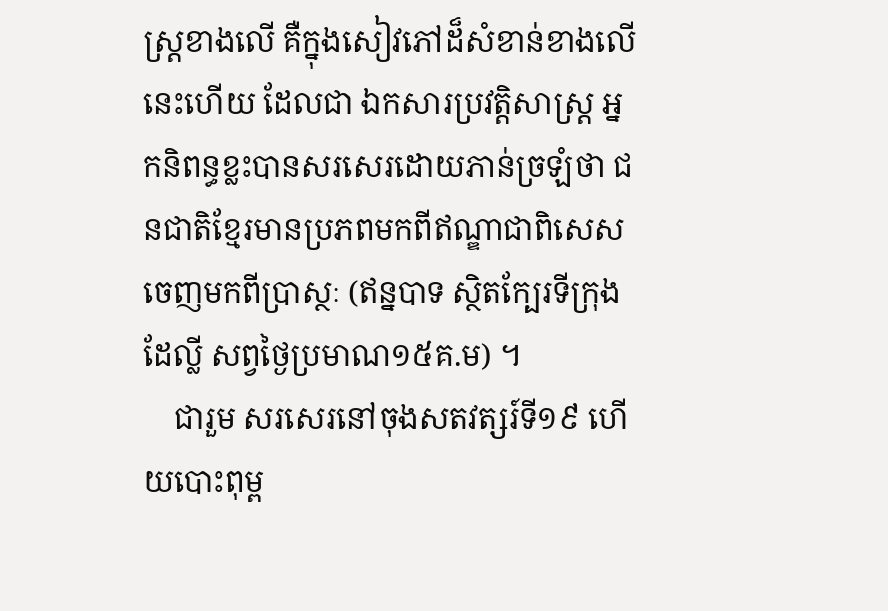ស្ត្រខាងលើ គឺក្នុងសៀវភៅដ៏សំខាន់ខាងលើនេះហើយ ដែលជា ឯកសារប្រវត្តិសាស្ត្រ អ្នកនិពន្ធខ្លះបានសរសេរដោយភាន់ច្រឡំថា ជនជាតិខ្មែរមានប្រភពមកពីឥណ្ឌាជាពិសេសចេញមកពីប្រាស្ថៈ (ឥន្នបាទ ស្ថិតក្បែរទីក្រុងដែល្លី សព្វថ្ងៃប្រមាណ១៥គ.ម) ។
    ជារួម សរសេរនៅចុងសតវត្សរ៍ទី១៩ ហើយបោះពុម្ព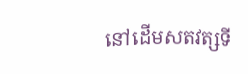នៅដើមសតវត្សទី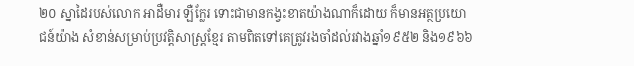២០ ស្នាដៃរបស់លោក អាដឺមារ ឡឺក្លែរ ទោះជាមានកង្វះខាតយ៉ាងណាក៏ដោយ ក៏មានអត្ថប្រយោជន៍យ៉ាង សំខាន់សម្រាប់ប្រវត្តិសាស្ត្រខ្មែរ តាមពិតទៅគេត្រូវរងចាំដល់រវាងឆ្នាំ១៩៥២ និង១៩៦៦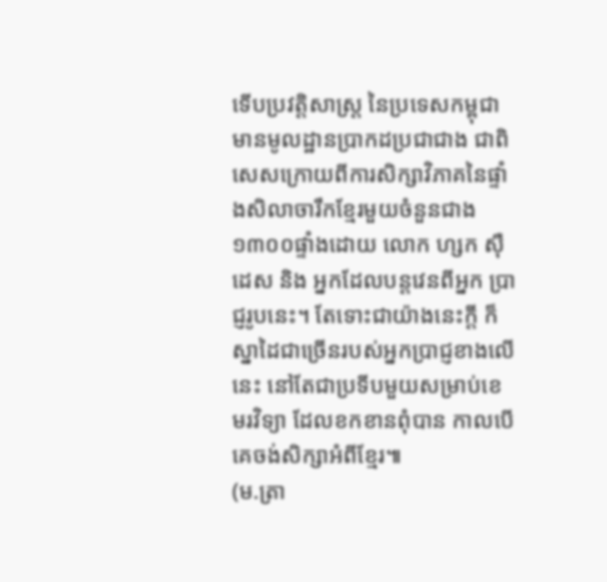ទើបប្រវត្តិសាស្ត្រ នៃប្រទេសកម្ពុជាមានមូលដ្ឋានប្រាកដប្រជាជាង ជាពិសេសក្រោយពីការសិក្សាវិភាគនៃផ្ទាំងសិលាចារឹកខ្មែរមួយចំនួនជាង១៣០០ផ្ទាំងដោយ លោក ហ្សក ស៊ឺដេស និង អ្នកដែលបន្តវេនពីអ្នក ប្រាជ្ញរូបនេះ។ តែទោះជាយ៉ាងនេះក្តី ក៏ស្នាដៃជាច្រើនរបស់អ្នកប្រាជ្ញខាងលើនេះ នៅតែជាប្រទីបមួយសម្រាប់ខេមរវិទ្យា ដែលខកខានពុំបាន កាលបើគេចង់សិក្សាអំពីខ្មែរ៕
(ម.ត្រា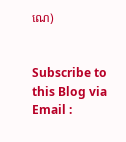ណេ)


Subscribe to this Blog via Email :